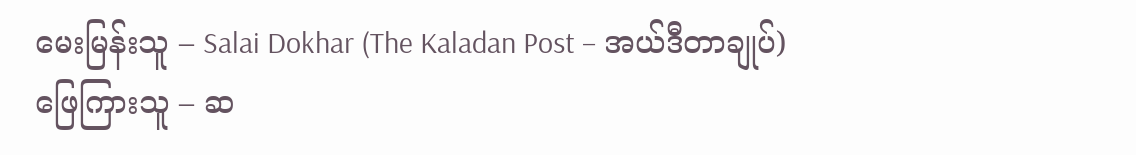မေးမြန်းသူ – Salai Dokhar (The Kaladan Post – အယ်ဒီတာချုပ်)
ဖြေကြားသူ – ဆ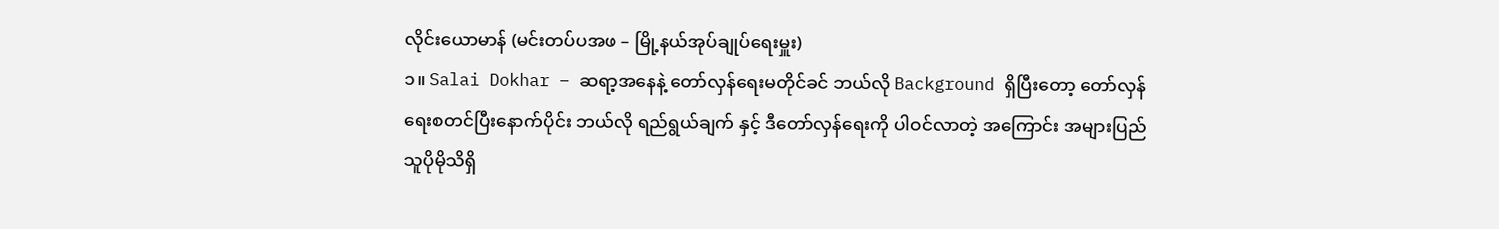လိုင်းယောမာန် (မင်းတပ်ပအဖ – မြို့နယ်အုပ်ချုပ်ရေးမှူး)
၁။ Salai Dokhar – ဆရာ့အနေနဲ့ တော်လှန်ရေးမတိုင်ခင် ဘယ်လို Background ရှိပြီးတော့ တော်လှန်ရေးစတင်ပြီးနောက်ပိုင်း ဘယ်လို ရည်ရွယ်ချက် နှင့် ဒီတော်လှန်ရေးကို ပါဝင်လာတဲ့ အကြောင်း အများပြည်သူပိုမိုသိရှိ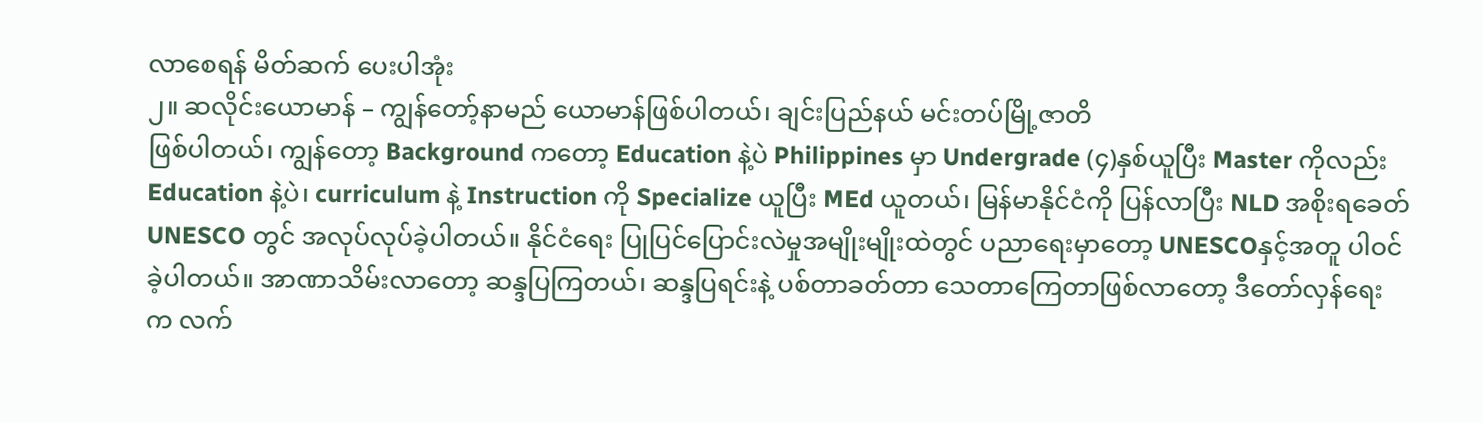လာစေရန် မိတ်ဆက် ပေးပါအုံး
၂။ ဆလိုင်းယောမာန် – ကျွန်တော့်နာမည် ယောမာန်ဖြစ်ပါတယ်၊ ချင်းပြည်နယ် မင်းတပ်မြို့ဇာတိ
ဖြစ်ပါတယ်၊ ကျွန်တော့ Background ကတော့ Education နဲ့ပဲ Philippines မှာ Undergrade (၄)နှစ်ယူပြီး Master ကိုလည်း Education နဲ့ပဲ၊ curriculum နဲ့ Instruction ကို Specialize ယူပြီး MEd ယူတယ်၊ မြန်မာနိုင်ငံကို ပြန်လာပြီး NLD အစိုးရခေတ် UNESCO တွင် အလုပ်လုပ်ခဲ့ပါတယ်။ နိုင်ငံရေး ပြုပြင်ပြောင်းလဲမှုအမျိုးမျိုးထဲတွင် ပညာရေးမှာတော့ UNESCOနှင့်အတူ ပါဝင်ခဲ့ပါတယ်။ အာဏာသိမ်းလာတော့ ဆန္ဒပြကြတယ်၊ ဆန္ဒပြရင်းနဲ့ ပစ်တာခတ်တာ သေတာကြေတာဖြစ်လာတော့ ဒီတော်လှန်ရေးက လက်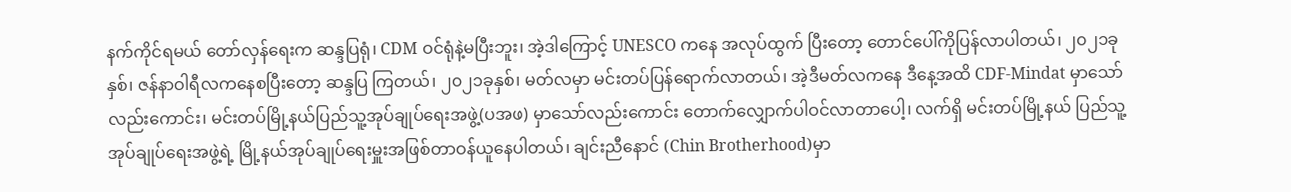နက်ကိုင်ရမယ် တော်လှန်ရေးက ဆန္ဒပြရုံ၊ CDM ဝင်ရုံနဲ့မပြီးဘူး၊ အဲ့ဒါကြောင့် UNESCO ကနေ အလုပ်ထွက် ပြီးတော့ တောင်ပေါ်ကိုပြန်လာပါတယ်၊ ၂၀၂၁ခုနှစ်၊ ဇန်နာဝါရီလကနေစပြီးတော့ ဆန္ဒပြ ကြတယ်၊ ၂၀၂၁ခုနှစ်၊ မတ်လမှာ မင်းတပ်ပြန်ရောက်လာတယ်၊ အဲ့ဒီမတ်လကနေ ဒီနေ့အထိ CDF-Mindat မှာသော်လည်းကောင်း၊ မင်းတပ်မြို့နယ်ပြည်သူ့အုပ်ချုပ်ရေးအဖွဲ့(ပအဖ) မှာသော်လည်းကောင်း တောက်လျှောက်ပါဝင်လာတာပေါ့၊ လက်ရှိ မင်းတပ်မြို့နယ် ပြည်သူ့အုပ်ချုပ်ရေးအဖွဲ့ရဲ့ မြို့နယ်အုပ်ချုပ်ရေးမှူးအဖြစ်တာဝန်ယူနေပါတယ်၊ ချင်းညီနောင် (Chin Brotherhood)မှာ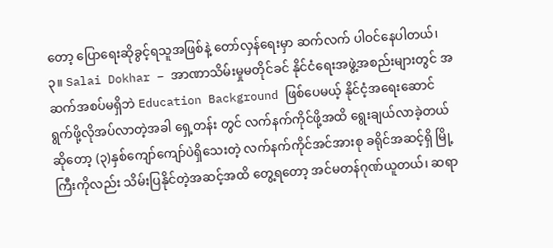တော့ ပြောရေးဆိုခွင့်ရသူအဖြစ်နဲ့ တော်လှန်ရေးမှာ ဆက်လက် ပါဝင်နေပါတယ်၊
၃။ Salai Dokhar – အာဏာသိမ်းမှုမတိုင်ခင် နိုင်ငံရေးအဖွဲ့အစည်းများတွင် အဆက်အစပ်မရှိဘဲ Education Background ဖြစ်ပေမယ့် နိုင်ငံ့အရေးဆောင်ရွက်ဖို့လိုအပ်လာတဲ့အခါ ရှေ့တန်း တွင် လက်နက်ကိုင်ဖို့အထိ ရွေးချယ်လာခဲ့တယ်ဆိုတော့ (၃)နှစ်ကျော်ကျော်ပဲရှိသေးတဲ့ လက်နက်ကိုင်အင်အားစု ခရိုင်အဆင့်ရှိ မြို့ကြီးကိုလည်း သိမ်းပြနိုင်တဲ့အဆင့်အထိ တွေ့ရတော့ အင်မတန်ဂုဏ်ယူတယ်၊ ဆရာ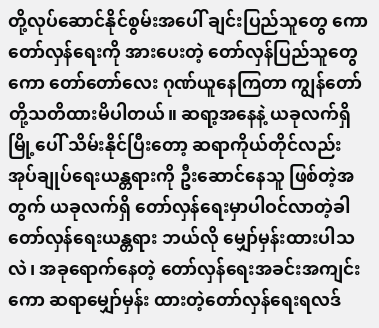တို့လုပ်ဆောင်နိုင်စွမ်းအပေါ် ချင်းပြည်သူတွေ ကော တော်လှန်ရေးကို အားပေးတဲ့ တော်လှန်ပြည်သူတွေကော တော်တော်လေး ဂုဏ်ယူနေကြတာ ကျွန်တော်တို့သတိထားမိပါတယ်။ ဆရာ့အနေနဲ့ ယခုလက်ရှိ မြို့ပေါ် သိမ်းနိုင်ပြီးတော့ ဆရာကိုယ်တိုင်လည်း အုပ်ချုပ်ရေးယန္တရားကို ဦးဆောင်နေသူ ဖြစ်တဲ့အတွက် ယခုလက်ရှိ တော်လှန်ရေးမှာပါဝင်လာတဲ့ခါ တော်လှန်ရေးယန္တရား ဘယ်လို မျှော်မှန်းထားပါသလဲ၊ အခုရောက်နေတဲ့ တော်လှန်ရေးအခင်းအကျင်းကော ဆရာမျှော်မှန်း ထားတဲ့တော်လှန်ရေးရလဒ်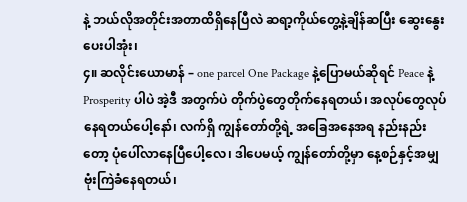နဲ့ ဘယ်လိုအတိုင်းအတာထိရှိနေပြီလဲ ဆရာ့ကိုယ်တွေ့နဲ့ချိန်ဆပြီး ဆွေးနွေးပေးပါအုံး၊
၄။ ဆလိုင်းယောမာန် – one parcel One Package နဲ့ပြောမယ်ဆိုရင် Peace နဲ့ Prosperity ပါပဲ အဲ့ဒီ အတွက်ပဲ တိုက်ပွဲတွေတိုက်နေရတယ်၊ အလုပ်တွေလုပ်နေရတယ်ပေါ့နော်၊ လက်ရှိ ကျွန်တော်တို့ရဲ့ အခြေအနေအရ နည်းနည်းတော့ ပုံပေါ်လာနေပြီပေါ့လေ၊ ဒါပေမယ့် ကျွန်တော်တို့မှာ နေ့စဉ်နှင့်အမျှ ဗုံးကြဲခံနေရတယ်၊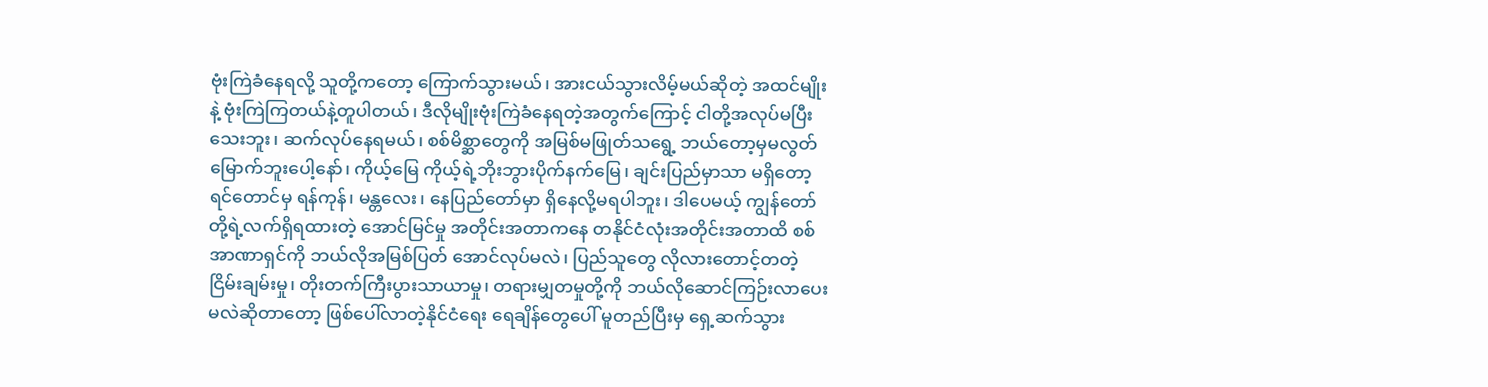ဗုံးကြဲခံနေရလို့ သူတို့ကတော့ ကြောက်သွားမယ်၊ အားငယ်သွားလိမ့်မယ်ဆိုတဲ့ အထင်မျိုးနဲ့ ဗုံးကြဲကြတယ်နဲ့တူပါတယ်၊ ဒီလိုမျိုးဗုံးကြဲခံနေရတဲ့အတွက်ကြောင့် ငါတို့အလုပ်မပြီးသေးဘူး၊ ဆက်လုပ်နေရမယ်၊ စစ်မိစ္ဆာတွေကို အမြစ်မဖြုတ်သရွေ့ ဘယ်တော့မှမလွတ်မြောက်ဘူးပေါ့နော်၊ ကိုယ့်မြေ ကိုယ့်ရဲ့ဘိုးဘွားပိုက်နက်မြေ၊ ချင်းပြည်မှာသာ မရှိတော့ရင်တောင်မှ ရန်ကုန်၊ မန္တလေး၊ နေပြည်တော်မှာ ရှိနေလို့မရပါဘူး၊ ဒါပေမယ့် ကျွန်တော်တို့ရဲ့လက်ရှိရထားတဲ့ အောင်မြင်မှု အတိုင်းအတာကနေ တနိုင်ငံလုံးအတိုင်းအတာထိ စစ်အာဏာရှင်ကို ဘယ်လိုအမြစ်ပြတ် အောင်လုပ်မလဲ၊ ပြည်သူတွေ လိုလားတောင့်တတဲ့ ငြိမ်းချမ်းမှု၊ တိုးတက်ကြီးပွားသာယာမှု၊ တရားမျှတမှုတို့ကို ဘယ်လိုဆောင်ကြဉ်းလာပေးမလဲဆိုတာတော့ ဖြစ်ပေါ်လာတဲ့နိုင်ငံရေး ရေချိန်တွေပေါ် မူတည်ပြီးမှ ရှေ့ဆက်သွား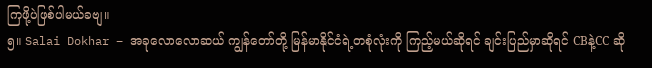ကြဖို့ပဲဖြစ်ပါမယ်ခဗျ။
၅။ Salai Dokhar – အခုလောလောဆယ် ကျွန်တော်တို့ မြန်မာနိုင်ငံရဲ့တစုံလုံးကို ကြည့်မယ်ဆိုရင် ချင်းပြည်မှာဆိုရင် CBနဲ့CC ဆို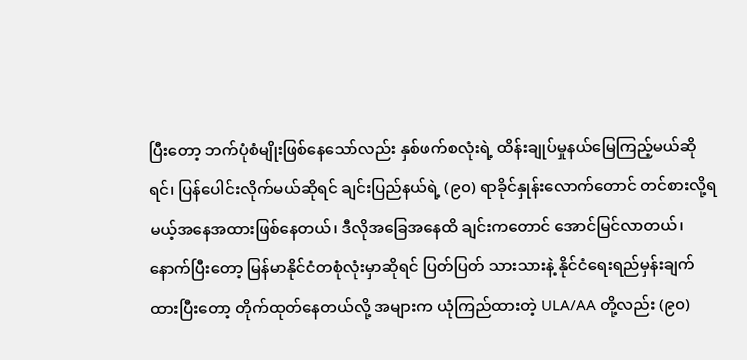ပြီးတော့ ဘက်ပုံစံမျိုးဖြစ်နေသော်လည်း နှစ်ဖက်စလုံးရဲ့ ထိန်းချုပ်မှုနယ်မြေကြည့်မယ်ဆိုရင်၊ ပြန်ပေါင်းလိုက်မယ်ဆိုရင် ချင်းပြည်နယ်ရဲ့ (၉၀) ရာခိုင်နှုန်းလောက်တောင် တင်စားလို့ရမယ့်အနေအထားဖြစ်နေတယ်၊ ဒီလိုအခြေအနေထိ ချင်းကတောင် အောင်မြင်လာတယ်၊ နောက်ပြီးတော့ မြန်မာနိုင်ငံတစုံလုံးမှာဆိုရင် ပြတ်ပြတ် သားသားနဲ့ နိုင်ငံရေးရည်မှန်းချက်ထားပြီးတော့ တိုက်ထုတ်နေတယ်လို့ အများက ယုံကြည်ထားတဲ့ ULA/AA တို့လည်း (၉၀)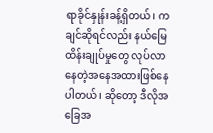ရာခိုင်နှုန်းခန့်ရှိတယ်၊ ကချင်ဆိုရင်လည်း နယ်မြေ ထိန်းချုပ်မှုတွေ လုပ်လာနေတဲ့အနေအထားဖြစ်နေပါတယ်၊ ဆိုတော့ ဒီလိုအခြေအ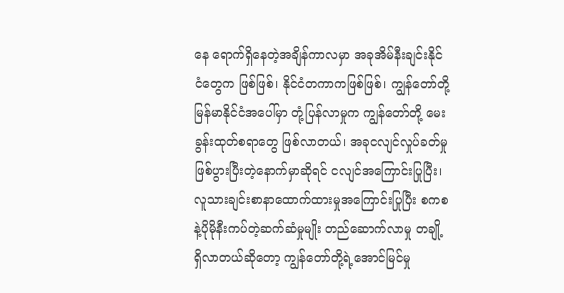နေ ရောက်ရှိနေတဲ့အချိန်ကာလမှာ အခုအိမ်နီးချင်းနိုင်ငံတွေက ဖြစ်ဖြစ်၊ နိုင်ငံတကာကဖြစ်ဖြစ်၊ ကျွန်တော်တို့ မြန်မာနိုင်ငံအပေါ်မှာ တုံ့ပြန်လာမှုက ကျွန်တော်တို့ မေးခွန်းထုတ်စရာတွေ ဖြစ်လာတယ်၊ အခုငလျင်လှုပ်ခတ်မှုဖြစ်ပွားပြီးတဲ့နောက်မှာဆိုရင် ငလျင်အကြောင်းပြုပြီး၊ လူသားချင်းစာနာထောက်ထားမှုအကြောင်းပြုပြီး စကစနဲ့ပိုမိုနီးကပ်တဲ့ဆက်ဆံမှုမျိုး တည်ဆောက်လာမှု တချို့ရှိလာတယ်ဆိုတော့ ကျွန်တော်တို့ရဲ့အောင်မြင်မှု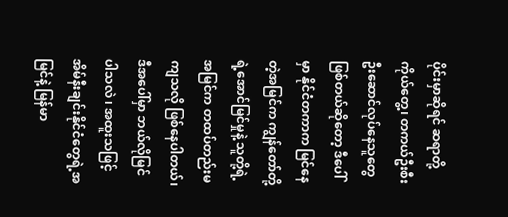ပိုင်းမှာဆိုရင် ဆရာတို့ကိုယ်တွေ့၊ တကယ်ဦးစီးဦးဆောင်လုပ်နေသူတွေဖြစ်တယ်ဆိုတော့ ဒီပေါ်မှာ နိုင်ငံတကာက မြင်နေတဲ့အမြင်က ကျွန်တော်တို့ရဲ့အောင်မြင်မှုနဲ့ သူတို့ရဲ့ အမြင်က တထပ်တည်းမကျသလို ဖြစ်နေပါတယ်၊ ဒီအပေါ်မှာ ဘယ်လိုမြင်ပါသလဲ ၊ အထူးသဖြင့် အိမ်နီးချင်းနိုင်ငံတွေရဲ့အမြင်နဲ့ မြန်မာ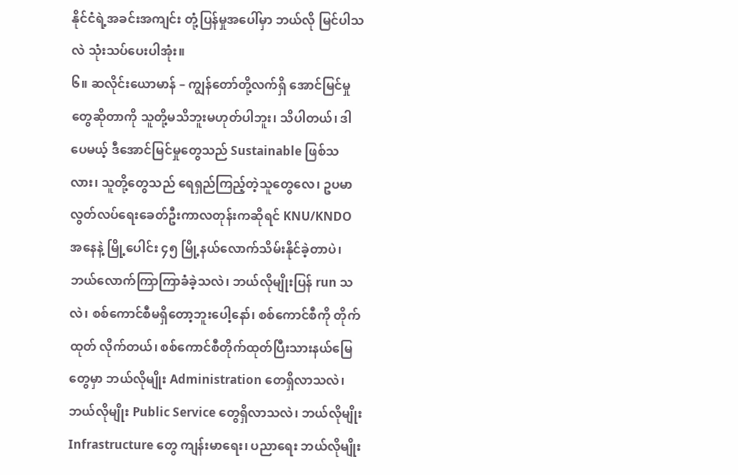နိုင်ငံရဲ့အခင်းအကျင်း တုံ့ပြန်မှုအပေါ်မှာ ဘယ်လို မြင်ပါသလဲ သုံးသပ်ပေးပါအုံး။
၆။ ဆလိုင်းယောမာန် – ကျွန်တော်တို့လက်ရှိ အောင်မြင်မှုတွေဆိုတာကို သူတို့မသိဘူးမဟုတ်ပါဘူး၊ သိပါတယ်၊ ဒါပေမယ့် ဒီအောင်မြင်မှုတွေသည် Sustainable ဖြစ်သလား၊ သူတို့တွေသည် ရေရှည်ကြည့်တဲ့သူတွေလေ၊ ဥပမာ လွတ်လပ်ရေးခေတ်ဦးကာလတုန်းကဆိုရင် KNU/KNDO အနေနဲ့ မြို့ပေါင်း ၄၅ မြို့နယ်လောက်သိမ်းနိုင်ခဲ့တာပဲ၊ ဘယ်လောက်ကြာကြာခံခဲ့သလဲ၊ ဘယ်လိုမျိုးပြန် run သလဲ၊ စစ်ကောင်စီမရှိတော့ဘူးပေါ့နော်၊ စစ်ကောင်စီကို တိုက်ထုတ် လိုက်တယ်၊ စစ်ကောင်စီတိုက်ထုတ်ပြီးသားနယ်မြေတွေမှာ ဘယ်လိုမျိုး Administration တေရှိလာသလဲ၊ ဘယ်လိုမျိုး Public Service တွေရှိလာသလဲ၊ ဘယ်လိုမျိုး Infrastructure တွေ ကျန်းမာရေး၊ ပညာရေး ဘယ်လိုမျိုး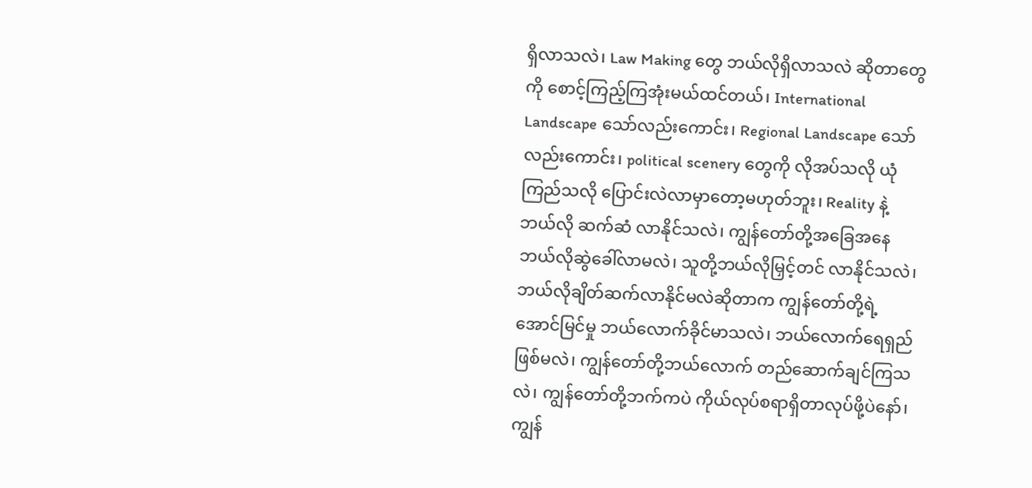ရှိလာသလဲ၊ Law Making တွေ ဘယ်လိုရှိလာသလဲ ဆိုတာတွေကို စောင့်ကြည့်ကြအုံးမယ်ထင်တယ်၊ International Landscape သော်လည်းကောင်း၊ Regional Landscape သော်လည်းကောင်း၊ political scenery တွေကို လိုအပ်သလို ယုံကြည်သလို ပြောင်းလဲလာမှာတော့မဟုတ်ဘူး၊ Reality နဲ့ဘယ်လို ဆက်ဆံ လာနိုင်သလဲ၊ ကျွန်တော်တို့အခြေအနေ ဘယ်လိုဆွဲခေါ်လာမလဲ၊ သူတို့ဘယ်လိုမြှင့်တင် လာနိုင်သလဲ၊ ဘယ်လိုချိတ်ဆက်လာနိုင်မလဲဆိုတာက ကျွန်တော်တို့ရဲ့ အောင်မြင်မှု ဘယ်လောက်ခိုင်မာသလဲ၊ ဘယ်လောက်ရေရှည်ဖြစ်မလဲ၊ ကျွန်တော်တို့ဘယ်လောက် တည်ဆောက်ချင်ကြသလဲ၊ ကျွန်တော်တို့ဘက်ကပဲ ကိုယ်လုပ်စရာရှိတာလုပ်ဖို့ပဲနော်၊ ကျွန်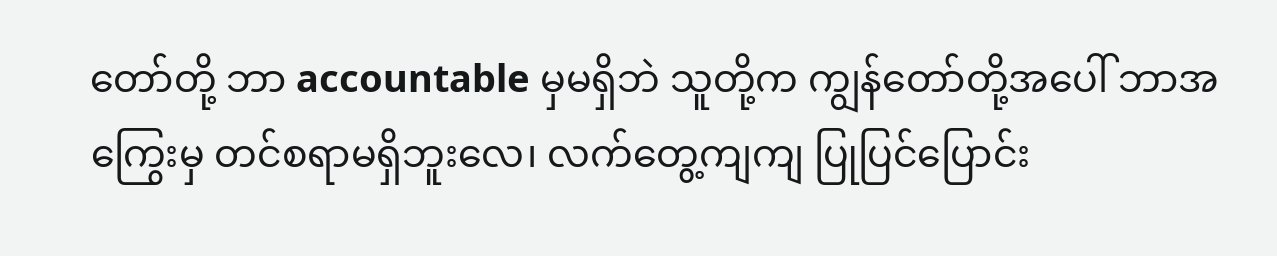တော်တို့ ဘာ accountable မှမရှိဘဲ သူတို့က ကျွန်တော်တို့အပေါ် ဘာအကြွေးမှ တင်စရာမရှိဘူးလေ၊ လက်တွေ့ကျကျ ပြုပြင်ပြောင်း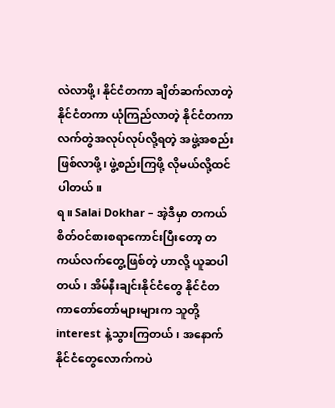လဲလာဖို့၊ နိုင်ငံတကာ ချိတ်ဆက်လာတဲ့ နိုင်ငံတကာ ယုံကြည်လာတဲ့ နိုင်ငံတကာလက်တွဲအလုပ်လုပ်လို့ရတဲ့ အဖွဲ့အစည်းဖြစ်လာဖို့၊ ဖွဲ့စည်းကြဖို့ လိုမယ်လို့ထင်ပါတယ်။
ရ။ Salai Dokhar – အဲ့ဒီမှာ တကယ်စိတ်ဝင်စားစရာကောင်းပြီးတော့ တကယ်လက်တွေ့ဖြစ်တဲ့ ဟာလို့ ယူဆပါတယ်၊ အိမ်နီးချင်းနိုင်ငံတွေ နိုင်ငံတကာတော်တော်များများက သူတို့ interest နဲ့သွားကြတယ်၊ အနောက်နိုင်ငံတွေလောက်ကပဲ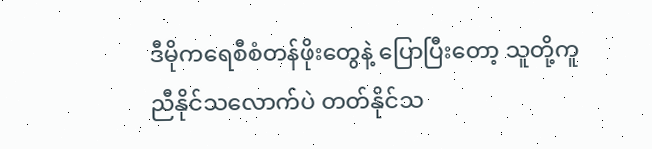ဒီမိုကရေစီစံတန်ဖိုးတွေနဲ့ ပြောပြီးတော့ သူတို့ကူညီနိုင်သလောက်ပဲ တတ်နိုင်သ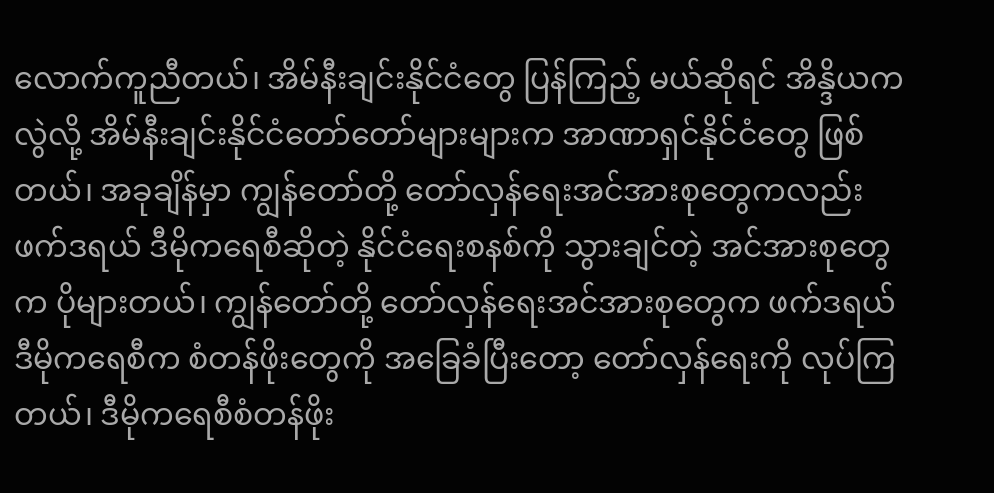လောက်ကူညီတယ်၊ အိမ်နီးချင်းနိုင်ငံတွေ ပြန်ကြည့် မယ်ဆိုရင် အိန္ဒိယကလွဲလို့ အိမ်နီးချင်းနိုင်ငံတော်တော်များများက အာဏာရှင်နိုင်ငံတွေ ဖြစ်တယ်၊ အခုချိန်မှာ ကျွန်တော်တို့ တော်လှန်ရေးအင်အားစုတွေကလည်း ဖက်ဒရယ် ဒီမိုကရေစီဆိုတဲ့ နိုင်ငံရေးစနစ်ကို သွားချင်တဲ့ အင်အားစုတွေက ပိုများတယ်၊ ကျွန်တော်တို့ တော်လှန်ရေးအင်အားစုတွေက ဖက်ဒရယ်ဒီမိုကရေစီက စံတန်ဖိုးတွေကို အခြေခံပြီးတော့ တော်လှန်ရေးကို လုပ်ကြတယ်၊ ဒီမိုကရေစီစံတန်ဖိုး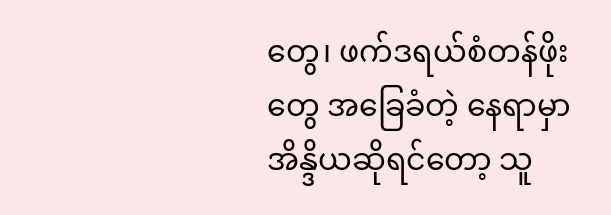တွေ၊ ဖက်ဒရယ်စံတန်ဖိုးတွေ အခြေခံတဲ့ နေရာမှာ အိန္ဒိယဆိုရင်တော့ သူ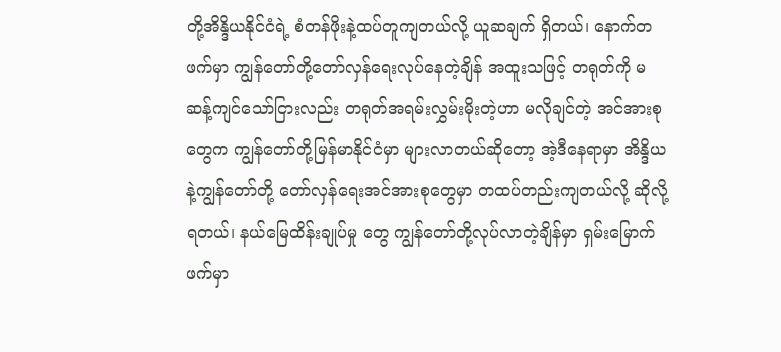တို့အိန္ဒိယနိုင်ငံရဲ့ စံတန်ဖိုးနဲ့ထပ်တူကျတယ်လို့ ယူဆချက် ရှိတယ်၊ နောက်တဖက်မှာ ကျွန်တော်တို့တော်လှန်ရေးလုပ်နေတဲ့ချိန် အထူးသဖြင့် တရုတ်ကို မဆန့်ကျင်သော်ငြားလည်း တရုတ်အရမ်းလွှမ်းမိုးတဲ့ဟာ မလိုချင်တဲ့ အင်အားစုတွေက ကျွန်တော်တို့မြန်မာနိုင်ငံမှာ များလာတယ်ဆိုတော့ အဲ့ဒီနေရာမှာ အိန္ဒိယနဲ့ကျွန်တော်တို့ တော်လှန်ရေးအင်အားစုတွေမှာ တထပ်တည်းကျတယ်လို့ ဆိုလို့ရတယ်၊ နယ်မြေထိန်းချုပ်မှု တွေ ကျွန်တော်တို့လုပ်လာတဲ့ချိန်မှာ ရှမ်းမြောက်ဖက်မှာ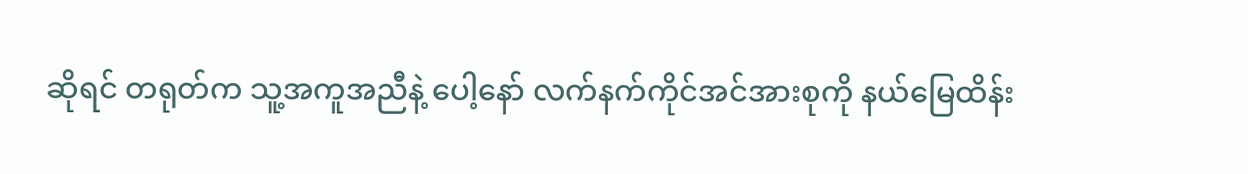ဆိုရင် တရုတ်က သူ့အကူအညီနဲ့ ပေါ့နော် လက်နက်ကိုင်အင်အားစုကို နယ်မြေထိန်း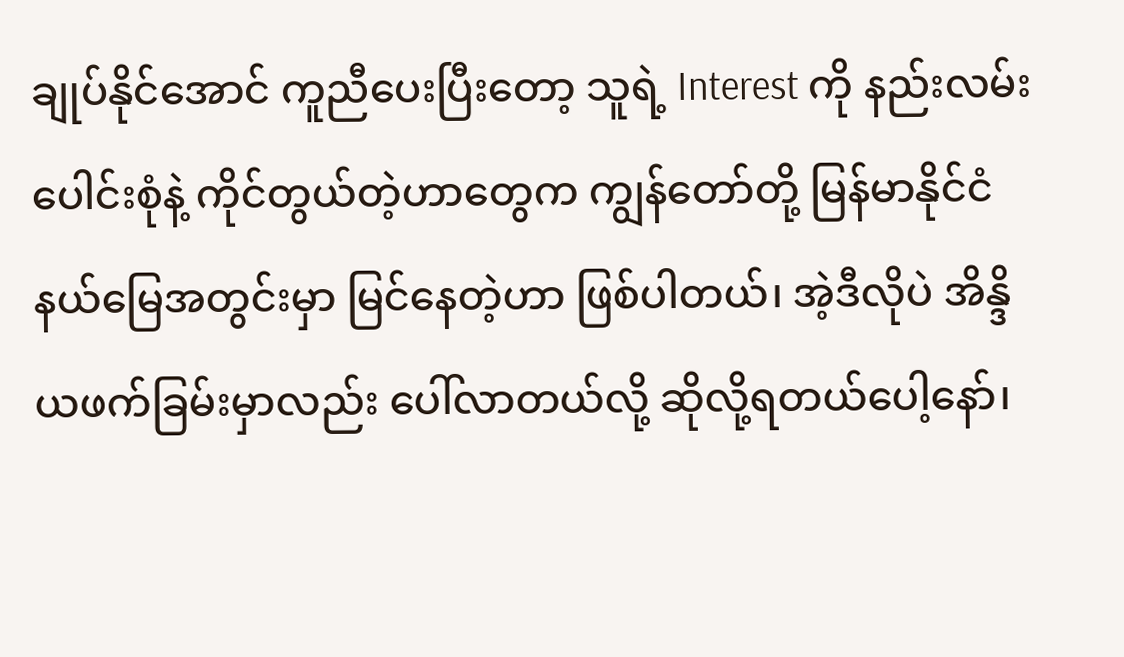ချုပ်နိုင်အောင် ကူညီပေးပြီးတော့ သူရဲ့ Interest ကို နည်းလမ်းပေါင်းစုံနဲ့ ကိုင်တွယ်တဲ့ဟာတွေက ကျွန်တော်တို့ မြန်မာနိုင်ငံ နယ်မြေအတွင်းမှာ မြင်နေတဲ့ဟာ ဖြစ်ပါတယ်၊ အဲ့ဒီလိုပဲ အိန္ဒိယဖက်ခြမ်းမှာလည်း ပေါ်လာတယ်လို့ ဆိုလို့ရတယ်ပေါ့နော်၊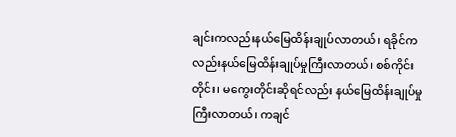ချင်းကလည်းနယ်မြေထိန်းချုပ်လာတယ်၊ ရခိုင်ကလည်းနယ်မြေထိန်းချုပ်မှုကြီးလာတယ်၊ စစ်ကိုင်းတိုင်း၊ မကွေးတိုင်းဆိုရင်လည်း နယ်မြေထိန်းချုပ်မှုကြီးလာတယ်၊ ကချင်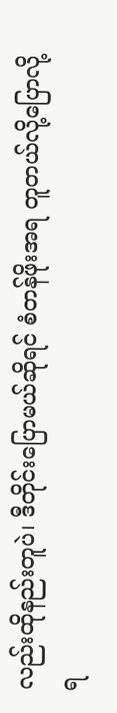လည်းထိုနည်းတူပဲ၊ ဒီတိုင်းပြောမယ်ဆိုရင် စံတန်ဖိုးအရ တူတယ်လို့ပြောလို့ရ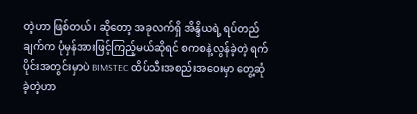တဲ့ဟာ ဖြစ်တယ်၊ ဆိုတော့ အခုလက်ရှိ အိန္ဒိယရဲ့ ရပ်တည်ချက်က ပုံမှန်အားဖြင့်ကြည့်မယ်ဆိုရင် စကစနဲ့လွန်ခဲ့တဲ့ ရက်ပိုင်းအတွင်းမှာပဲ BIMSTEC ထိပ်သီးအစည်းအဝေးမှာ တွေ့ဆုံခဲ့တဲ့ဟာ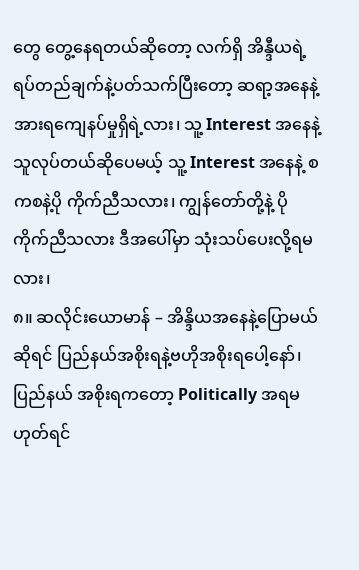တွေ တွေ့နေရတယ်ဆိုတော့ လက်ရှိ အိန္ဒီယရဲ့ ရပ်တည်ချက်နဲ့ပတ်သက်ပြီးတော့ ဆရာ့အနေနဲ့ အားရကျေနပ်မှုရှိရဲ့လား၊ သူ့ Interest အနေနဲ့ သူလုပ်တယ်ဆိုပေမယ့် သူ့ Interest အနေနဲ့ စကစနဲ့ပို ကိုက်ညီသလား၊ ကျွန်တော်တို့နဲ့ ပိုကိုက်ညီသလား ဒီအပေါ်မှာ သုံးသပ်ပေးလို့ရမလား၊
၈။ ဆလိုင်းယောမာန် – အိန္ဒိယအနေနဲ့ပြောမယ်ဆိုရင် ပြည်နယ်အစိုးရနဲ့ဗဟိုအစိုးရပေါ့နော်၊ ပြည်နယ် အစိုးရကတော့ Politically အရမဟုတ်ရင်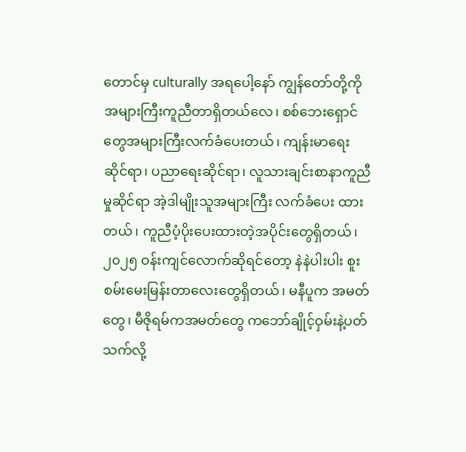တောင်မှ culturally အရပေါ့နော် ကျွန်တော်တို့ကို အများကြီးကူညီတာရှိတယ်လေ၊ စစ်ဘေးရှောင်တွေအများကြီးလက်ခံပေးတယ်၊ ကျန်းမာရေး ဆိုင်ရာ၊ ပညာရေးဆိုင်ရာ၊ လူသားချင်းစာနာကူညီမှုဆိုင်ရာ အဲ့ဒါမျိုးသူအများကြီး လက်ခံပေး ထားတယ်၊ ကူညီပံ့ပိုးပေးထားတဲ့အပိုင်းတွေရှိတယ်၊ ၂၀၂၅ ဝန်းကျင်လောက်ဆိုရင်တော့ နဲနဲပါးပါး စူးစမ်းမေးမြန်းတာလေးတွေရှိတယ်၊ မနီပူက အမတ်တွေ၊ မီဇိုရမ်ကအမတ်တွေ ကဘော်ချိုင့်ဝှမ်းနဲ့ပတ်သက်လို့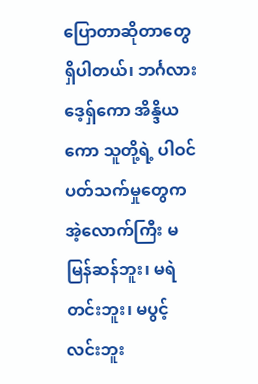ပြောတာဆိုတာတွေရှိပါတယ်၊ ဘင်္ဂလားဒေ့ရှ်ကော အိန္ဒိယကော သူတို့ရဲ့ ပါဝင်ပတ်သက်မှုတွေက အဲ့လောက်ကြီး မမြန်ဆန်ဘူး၊ မရဲတင်းဘူး၊ မပွင့်လင်းဘူး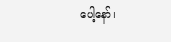ပေါ့နော်၊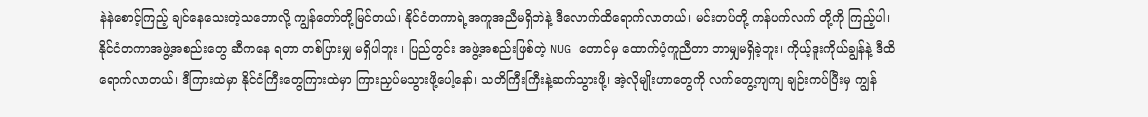နဲနဲစောင့်ကြည့် ချင်နေသေးတဲ့သဘောလို့ ကျွန်တော်တို့မြင်တယ်၊ နိုင်ငံတကာရဲ့အကူအညီမရှိဘဲနဲ့ ဒီလောက်ထိရောက်လာတယ်၊ မင်းတပ်တို့ ကန်ပက်လက် တို့ကို ကြည့်ပါ၊ နိုင်ငံတကာအဖွဲ့အစည်းတွေ ဆီကနေ ရတာ တစ်ပြားမျှ မရှိပါဘူး ၊ ပြည်တွင်း အဖွဲ့အစည်းဖြစ်တဲ့ NUG တောင်မှ ထောက်ပံ့ကူညီတာ ဘာမျှမရှိခဲ့ဘူး၊ ကိုယ့်ဒူးကိုယ်ချွန်နဲ့ ဒီထိရောက်လာတယ်၊ ဒီကြားထဲမှာ နိုင်ငံကြီးတွေကြားထဲမှာ ကြားညှပ်မသွားဖို့ပေါ့နော်၊ သတိကြီးကြီးနဲ့ဆက်သွားဖို့၊ အဲ့လိုမျိုးဟာတွေကို လက်တွေ့ကျကျ ချဉ်းကပ်ပြီးမှ ကျွန်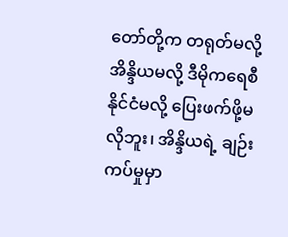တော်တို့က တရုတ်မလို့ အိန္ဒိယမလို့ ဒီမိုကရေစီနိုင်ငံမလို့ ပြေးဖက်ဖို့မလိုဘူး၊ အိန္ဒိယရဲ့ ချဉ်းကပ်မှုမှာ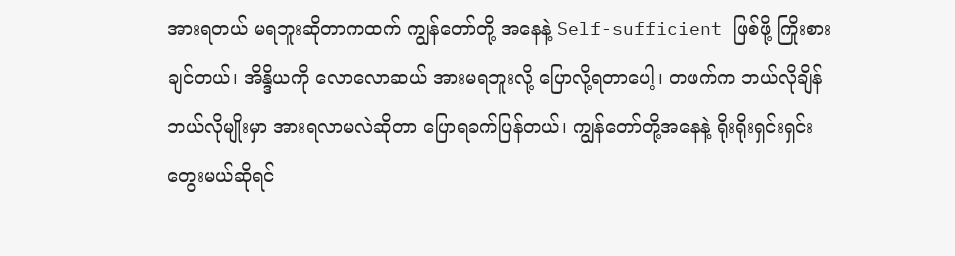အားရတယ် မရဘူးဆိုတာကထက် ကျွန်တော်တို့ အနေနဲ့ Self-sufficient ဖြစ်ဖို့ ကြိုးစားချင်တယ်၊ အိန္ဒိယကို လောလောဆယ် အားမရဘူးလို့ ပြောလို့ရတာပေါ့၊ တဖက်က ဘယ်လိုချိန် ဘယ်လိုမျိုးမှာ အားရလာမလဲဆိုတာ ပြောရခက်ပြန်တယ်၊ ကျွန်တော်တို့အနေနဲ့ ရိုးရိုးရှင်းရှင်းတွေးမယ်ဆိုရင်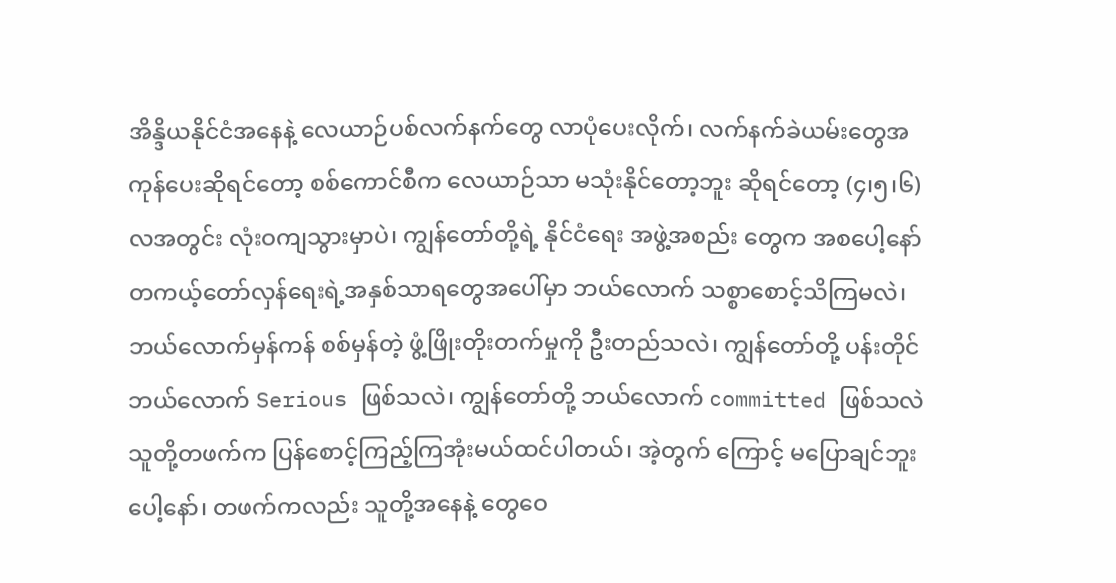အိန္ဒိယနိုင်ငံအနေနဲ့ လေယာဉ်ပစ်လက်နက်တွေ လာပုံပေးလိုက်၊ လက်နက်ခဲယမ်းတွေအကုန်ပေးဆိုရင်တော့ စစ်ကောင်စီက လေယာဉ်သာ မသုံးနိုင်တော့ဘူး ဆိုရင်တော့ (၄၊၅၊၆)လအတွင်း လုံးဝကျသွားမှာပဲ၊ ကျွန်တော်တို့ရဲ့ နိုင်ငံရေး အဖွဲ့အစည်း တွေက အစပေါ့နော် တကယ့်တော်လှန်ရေးရဲ့အနှစ်သာရတွေအပေါ်မှာ ဘယ်လောက် သစ္စာစောင့်သိကြမလဲ၊ ဘယ်လောက်မှန်ကန် စစ်မှန်တဲ့ ဖွံ့ဖြိုးတိုးတက်မှုကို ဦးတည်သလဲ၊ ကျွန်တော်တို့ ပန်းတိုင် ဘယ်လောက် Serious ဖြစ်သလဲ၊ ကျွန်တော်တို့ ဘယ်လောက် committed ဖြစ်သလဲ သူတို့တဖက်က ပြန်စောင့်ကြည့်ကြအုံးမယ်ထင်ပါတယ်၊ အဲ့တွက် ကြောင့် မပြောချင်ဘူးပေါ့နော်၊ တဖက်ကလည်း သူတို့အနေနဲ့ တွေဝေ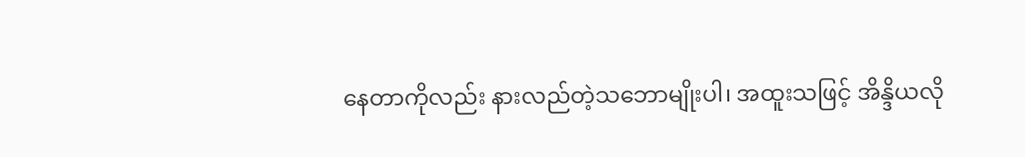နေတာကိုလည်း နားလည်တဲ့သဘောမျိုးပါ၊ အထူးသဖြင့် အိန္ဒိယလို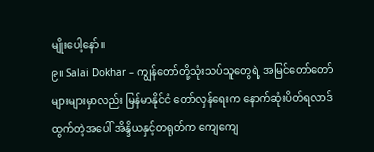မျိုးပေါ့နော်။
၉။ Salai Dokhar – ကျွန်တော်တို့သုံးသပ်သူတွေရဲ့ အမြင်တော်တော်များများမှာလည်း မြန်မာနိုင်ငံ တော်လှန်ရေးက နောက်ဆုံးပိတ်ရလာဒ်ထွက်တဲ့အပေါ် အိန္ဒိယနှင့်တရုတ်က ကျေကျေ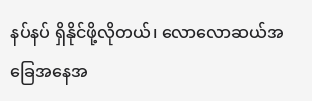နပ်နပ် ရှိနိုင်ဖို့လိုတယ်၊ လောလောဆယ်အခြေအနေအ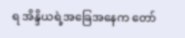ရ အိန္ဒိယရဲ့အခြေအနေက တော်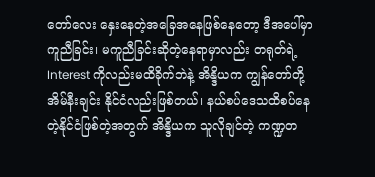တော်လေး နှေးနေတဲ့အခြေအနေဖြစ်နေတော့ ဒီအပေါ်မှာ ကူညီခြင်း၊ မကူညီခြင်းဆိုတဲ့နေရာမှာလည်း တရုတ်ရဲ့ Interest ကိုလည်းမထိခိုက်ဘဲနဲ့ အိန္ဒိယက ကျွန်တော်တို့ အိမ်နီးချင်း နိုင်ငံလည်းဖြစ်တယ်၊ နယ်စပ်ဒေသထိစပ်နေတဲ့နိုင်ငံဖြစ်တဲ့အတွက် အိန္ဒိယက သူလိုချင်တဲ့ ကဏ္ဍတ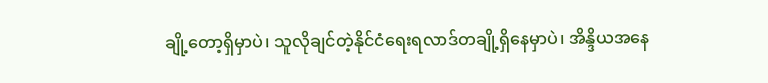ချို့တော့ရှိမှာပဲ၊ သူလိုချင်တဲ့နိုင်ငံရေးရလာဒ်တချို့ရှိနေမှာပဲ၊ အိန္ဒိယအနေ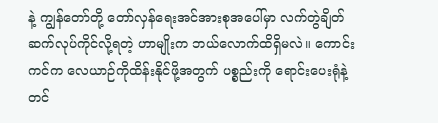နဲ့ ကျွန်တော်တို့ တော်လှန်ရေးအင်အားစုအပေါ်မှာ လက်တွဲချိတ်ဆက်လုပ်ကိုင်လို့ရတဲ့ ဟာမျိုးက ဘယ်လောက်ထိရှိမလဲ။ ကောင်းကင်က လေယာဉ်ကိုထိန်းနိုင်ဖို့အတွက် ပစ္စည်းကို ရောင်းပေးရုံနဲ့တင်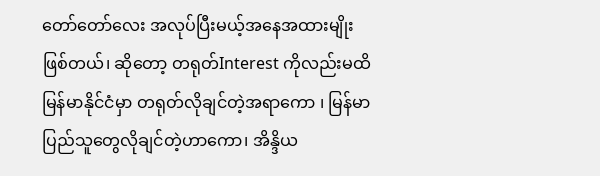တော်တော်လေး အလုပ်ပြီးမယ့်အနေအထားမျိုးဖြစ်တယ်၊ ဆိုတော့ တရုတ်Interest ကိုလည်းမထိ မြန်မာနိုင်ငံမှာ တရုတ်လိုချင်တဲ့အရာကော ၊ မြန်မာ ပြည်သူတွေလိုချင်တဲ့ဟာကော၊ အိန္ဒိယ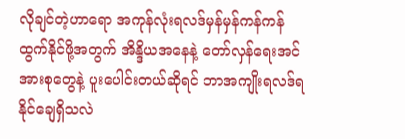လိုချင်တဲ့ဟာရော အကုန်လုံးရလဒ်မှန်မှန်ကန်ကန် ထွက်နိုင်ဖို့အတွက် အိန္ဒိယအနေနဲ့ တော်လှန်ရေးအင်အားစုတွေနဲ့ ပူးပေါင်းတယ်ဆိုရင် ဘာအကျိုးရလဒ်ရနိုင်ချေရှိသလဲ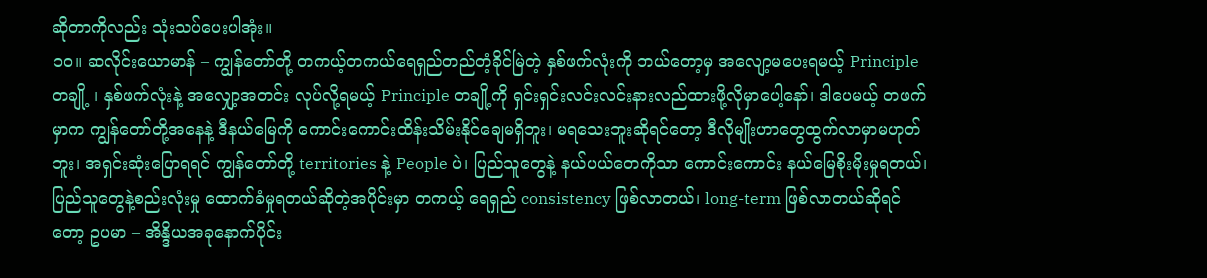ဆိုတာကိုလည်း သုံးသပ်ပေးပါအုံး။
၁၀။ ဆလိုင်းယောမာန် – ကျွန်တော်တို့ တကယ့်တကယ်ရေရှည်တည်တံ့ခိုင်မြဲတဲ့ နှစ်ဖက်လုံးကို ဘယ်တော့မှ အလျော့မပေးရမယ့် Principle တချို့ ၊ နှစ်ဖက်လုံးနဲ့ အလျှော့အတင်း လုပ်လို့ရမယ့် Principle တချို့ကို ရှင်းရှင်းလင်းလင်းနားလည်ထားဖို့လိုမှာပေါ့နော်၊ ဒါပေမယ့် တဖက်မှာက ကျွန်တော်တို့အနေနဲ့ ဒီနယ်မြေကို ကောင်းကောင်းထိန်းသိမ်းနိုင်ချေမရှိဘူး၊ မရသေးဘူးဆိုရင်တော့ ဒီလိုမျိုးဟာတွေထွက်လာမှာမဟုတ်ဘူး၊ အရှင်းဆုံးပြောရရင် ကျွန်တော်တို့ territories နဲ့ People ပဲ၊ ပြည်သူတွေနဲ့ နယ်ပယ်တေကိုသာ ကောင်းကောင်း နယ်မြေစိုးမိုးမှုရတယ်၊ ပြည်သူတွေနဲ့စည်းလုံးမှု ထောက်ခံမှုရတယ်ဆိုတဲ့အပိုင်းမှာ တကယ့် ရေရှည် consistency ဖြစ်လာတယ်၊ long-term ဖြစ်လာတယ်ဆိုရင်တော့ ဥပမာ – အိန္ဒိယအခုနောက်ပိုင်း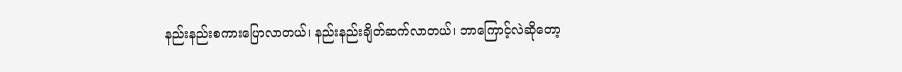နည်းနည်းစကားပြောလာတယ်၊ နည်းနည်းချိတ်ဆက်လာတယ်၊ ဘာကြောင့်လဲဆိုတော့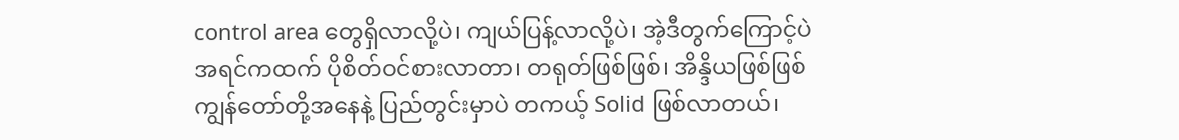control area တွေရှိလာလို့ပဲ၊ ကျယ်ပြန့်လာလို့ပဲ၊ အဲ့ဒီတွက်ကြောင့်ပဲ အရင်ကထက် ပိုစိတ်ဝင်စားလာတာ၊ တရုတ်ဖြစ်ဖြစ်၊ အိန္ဒိယဖြစ်ဖြစ် ကျွန်တော်တို့အနေနဲ့ ပြည်တွင်းမှာပဲ တကယ့် Solid ဖြစ်လာတယ်၊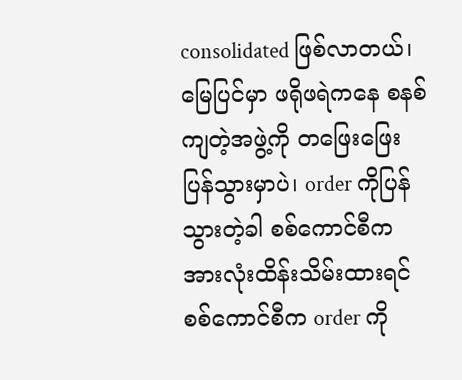consolidated ဖြစ်လာတယ်၊ မြေပြင်မှာ ဖရိုဖရဲကနေ စနစ်ကျတဲ့အဖွဲ့ကို တဖြေးဖြေးပြန်သွားမှာပဲ၊ order ကိုပြန်သွားတဲ့ခါ စစ်ကောင်စီက အားလုံးထိန်းသိမ်းထားရင် စစ်ကောင်စီက order ကို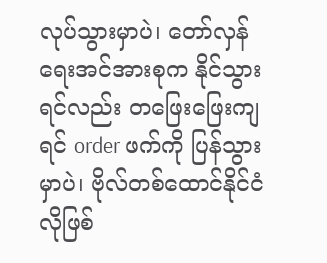လုပ်သွားမှာပဲ၊ တော်လှန်ရေးအင်အားစုက နိုင်သွားရင်လည်း တဖြေးဖြေးကျရင် order ဖက်ကို ပြန်သွားမှာပဲ၊ ဗိုလ်တစ်ထောင်နိုင်ငံလိုဖြစ်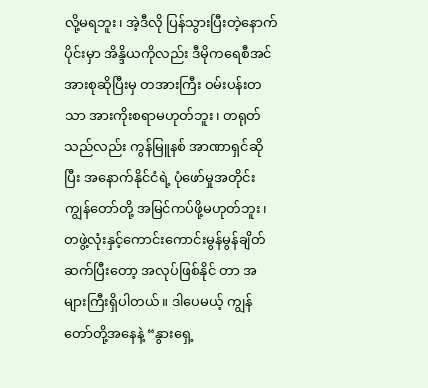လို့မရဘူး၊ အဲ့ဒီလို ပြန်သွားပြီးတဲ့နောက်ပိုင်းမှာ အိန္ဒိယကိုလည်း ဒီမိုကရေစီအင်အားစုဆိုပြီးမှ တအားကြီး ဝမ်းပန်းတသာ အားကိုးစရာမဟုတ်ဘူး၊ တရုတ် သည်လည်း ကွန်မြူနစ် အာဏာရှင်ဆိုပြီး အနောက်နိုင်ငံရဲ့ ပုံဖော်မှုအတိုင်း ကျွန်တော်တို့ အမြင်ကပ်ဖို့မဟုတ်ဘူး၊ တဖွဲ့လုံးနှင့်ကောင်းကောင်းမွန်မွန်ချိတ်ဆက်ပြီးတော့ အလုပ်ဖြစ်နိုင် တာ အများကြီးရှိပါတယ်။ ဒါပေမယ့် ကျွန်တော်တို့အနေနဲ့ “နွားရှေ့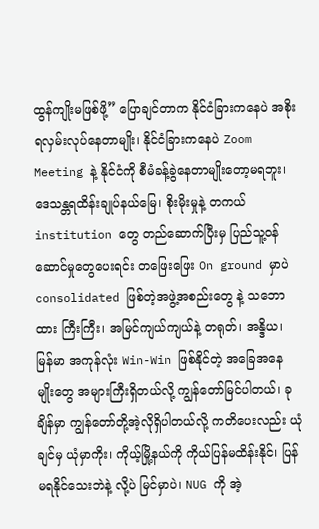ထွန်ကျိုးမဖြစ်ဖို့” ပြောချင်တာက နိုင်ငံခြားကနေပဲ အစိုးရလှမ်းလုပ်နေတာမျိုး၊ နိုင်ငံခြားကနေပဲ Zoom Meeting နဲ့ နိုင်ငံကို စီမံခန့်ခွဲနေတာမျိုးတော့မရဘူး၊ ဒေသန္တရထိန်းချုပ်နယ်မြေ၊ စိုးမိုးမှုနဲ့ တကယ် institution တွေ တည်ဆောက်ပြီးမှ ပြည်သူ့ဝန်ဆောင်မှုတွေပေးရင်း တဖြေးဖြေး On ground မှာပဲ consolidated ဖြစ်တဲ့အဖွဲ့အစည်းတွေ နဲ့ သဘောထား ကြီးကြီး၊ အမြင်ကျယ်ကျယ်နဲ့ တရုတ်၊ အန္ဒိယ၊ မြန်မာ အကုန်လုံး Win-Win ဖြစ်နိုင်တဲ့ အခြေအနေ မျိုးတွေ အများကြီးရှိတယ်လို့ ကျွန်တော်မြင်ပါတယ်၊ ခုချိန်မှာ ကျွန်တော်တို့အဲ့လိုရှိပါတယ်လို့ ကတိပေးလည်း ယုံချင်မှ ယုံမှာကိုး၊ ကိုယ့်မြို့နယ်ကို ကိုယ်ပြန်မထိန်းနိုင်၊ ပြန်မရနိုင်သေးဘဲနဲ့ လို့ပဲ မြင်မှာပဲ၊ NUG ကို အဲ့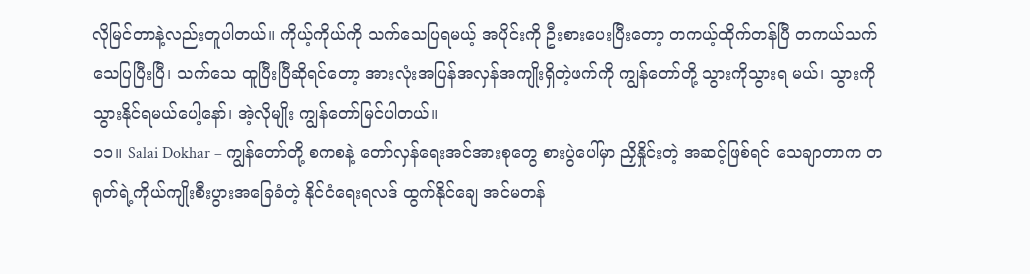လိုမြင်တာနဲ့လည်းတူပါတယ်။ ကိုယ့်ကိုယ်ကို သက်သေပြရမယ့် အပိုင်းကို ဦးစားပေးပြီးတော့ တကယ့်ထိုက်တန်ပြီ တကယ်သက်သေပြပြီးပြီ၊ သက်သေ ထူပြီးပြီဆိုရင်တော့ အားလုံးအပြန်အလှန်အကျိုးရှိတဲ့ဖက်ကို ကျွန်တော်တို့ သွားကိုသွားရ မယ်၊ သွားကို သွားနိုင်ရမယ်ပေါ့နော်၊ အဲ့လိုမျိုး ကျွန်တော်မြင်ပါတယ်။
၁၁။ Salai Dokhar – ကျွန်တော်တို့ စကစနဲ့ တော်လှန်ရေးအင်အားစုတွေ စားပွဲပေါ်မှာ ညှိနှိုင်းတဲ့ အဆင့်ဖြစ်ရင် သေချာတာက တရုတ်ရဲ့ကိုယ်ကျိုးစီးပွားအခြေခံတဲ့ နိုင်ငံရေးရလဒ် ထွက်နိုင်ချေ အင်မတန်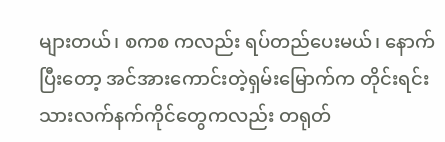များတယ်၊ စကစ ကလည်း ရပ်တည်ပေးမယ်၊ နောက်ပြီးတော့ အင်အားကောင်းတဲ့ရှမ်းမြောက်က တိုင်းရင်းသားလက်နက်ကိုင်တွေကလည်း တရုတ်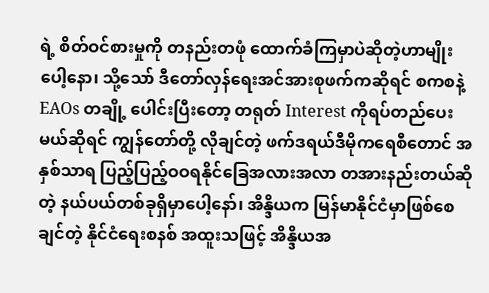ရဲ့ စိတ်ဝင်စားမှုကို တနည်းတဖုံ ထောက်ခံကြမှာပဲဆိုတဲ့ဟာမျိုးပေါ့နော၊ သို့သော် ဒီတော်လှန်ရေးအင်အားစုဖက်ကဆိုရင် စကစနဲ့ EAOs တချို့ ပေါင်းပြီးတော့ တရုတ် Interest ကိုရပ်တည်ပေးမယ်ဆိုရင် ကျွန်တော်တို့ လိုချင်တဲ့ ဖက်ဒရယ်ဒီမိုကရေစီတောင် အနှစ်သာရ ပြည့်ပြည့်ဝဝရနိုင်ခြေအလားအလာ တအားနည်းတယ်ဆိုတဲ့ နယ်ပယ်တစ်ခုရှိမှာပေါ့နော်၊ အိန္ဒိယက မြန်မာနိုင်ငံမှာဖြစ်စေချင်တဲ့ နိုင်ငံရေးစနစ် အထူးသဖြင့် အိန္ဒိယအ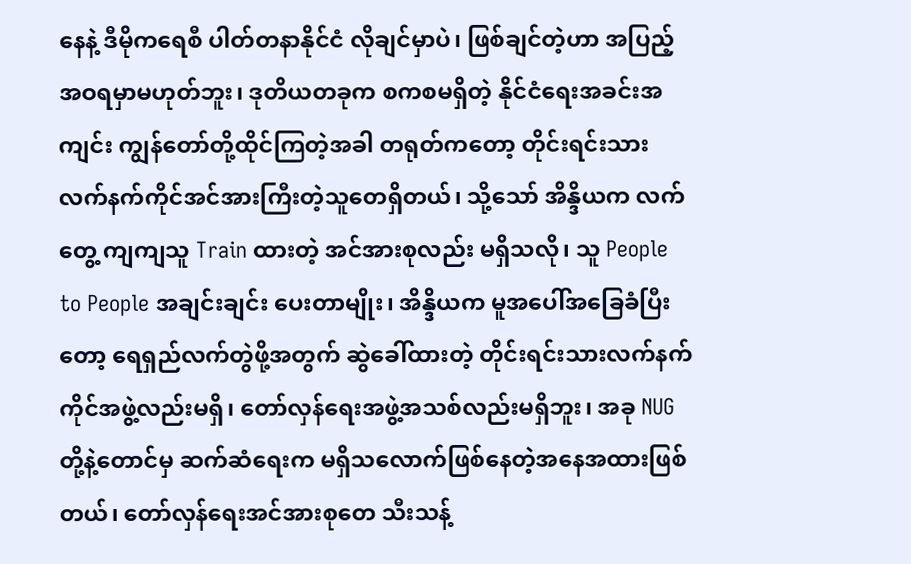နေနဲ့ ဒီမိုကရေစီ ပါတ်တနာနိုင်ငံ လိုချင်မှာပဲ၊ ဖြစ်ချင်တဲ့ဟာ အပြည့်အဝရမှာမဟုတ်ဘူး၊ ဒုတိယတခုက စကစမရှိတဲ့ နိုင်ငံရေးအခင်းအကျင်း ကျွန်တော်တို့ထိုင်ကြတဲ့အခါ တရုတ်ကတော့ တိုင်းရင်းသားလက်နက်ကိုင်အင်အားကြီးတဲ့သူတေရှိတယ်၊ သို့သော် အိန္ဒိယက လက်တွေ့ ကျကျသူ Train ထားတဲ့ အင်အားစုလည်း မရှိသလို၊ သူ People to People အချင်းချင်း ပေးတာမျိုး၊ အိန္ဒိယက မူအပေါ်အခြေခံပြီးတော့ ရေရှည်လက်တွဲဖို့အတွက် ဆွဲခေါ်ထားတဲ့ တိုင်းရင်းသားလက်နက်ကိုင်အဖွဲ့လည်းမရှိ၊ တော်လှန်ရေးအဖွဲ့အသစ်လည်းမရှိဘူး၊ အခု NUG တို့နဲ့တောင်မှ ဆက်ဆံရေးက မရှိသလောက်ဖြစ်နေတဲ့အနေအထားဖြစ်တယ်၊ တော်လှန်ရေးအင်အားစုတေ သီးသန့်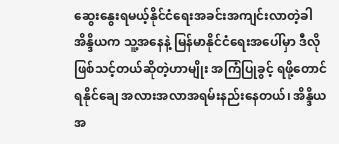ဆွေးနွေးရမယ့်နိုင်ငံရေးအခင်းအကျင်းလာတဲ့ခါ အိန္ဒိယက သူ့အနေနဲ့ မြန်မာနိုင်ငံရေးအပေါ်မှာ ဒီလိုဖြစ်သင့်တယ်ဆိုတဲ့ဟာမျိုး အကြံပြုခွင့် ရဖို့တောင် ရနိုင်ချေ အလားအလာအရမ်းနည်းနေတယ်၊ အိန္ဒိယအ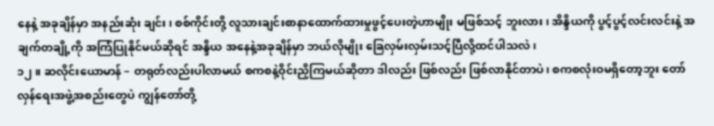နေနဲ့ အခုချိန်မှာ အနည်းဆုံး ချင်း၊ စစ်ကိုင်းတို့ လူသားချင်းစာနာထောက်ထားမှုဖွင့်ပေးတဲ့ဟာမျိုး မဖြစ်သင့် ဘူးလား၊ အိန္ဒိယကို ပွင့်ပွင့်လင်းလင်းနဲ့ အချက်တချို့ကို အကြံပြုနိုင်မယ်ဆိုရင် အန္ဒိယ အနေနဲ့အခုချိန်မှာ ဘယ်လိုမျိုး ခြေလှမ်းလှမ်းသင့်ပြီလို့ထင်ပါသလဲ၊
၁၂။ ဆလိုင်းယောမာန် – တရုတ်လည်းပါလာမယ် စကစနဲ့ဝိုင်းညှိကြမယ်ဆိုတာ ဒါလည်း ဖြစ်လည်း ဖြစ်လာနိုင်တာပဲ၊ စကစလုံးဝမရှိတော့ဘူး တော်လှန်ရေးအဖွဲ့အစည်းတွေပဲ ကျွန်တော်တို့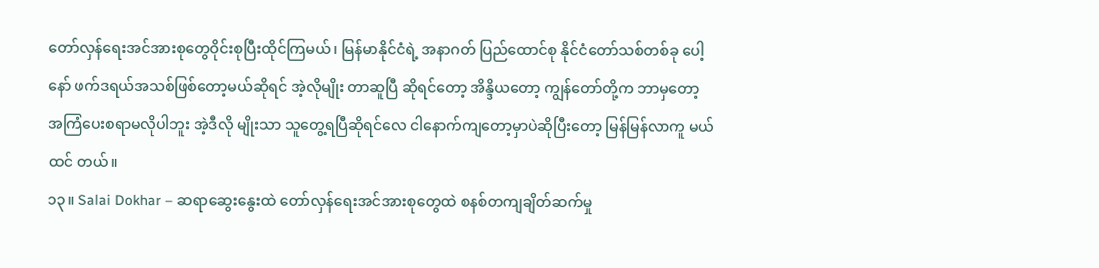တော်လှန်ရေးအင်အားစုတွေဝိုင်းစုပြီးထိုင်ကြမယ်၊ မြန်မာနိုင်ငံရဲ့ အနာဂတ် ပြည်ထောင်စု နိုင်ငံတော်သစ်တစ်ခု ပေါ့နော် ဖက်ဒရယ်အသစ်ဖြစ်တော့မယ်ဆိုရင် အဲ့လိုမျိုး တာဆူပြီ ဆိုရင်တော့ အိန္ဒိယတော့ ကျွန်တော်တို့က ဘာမှတော့ အကြံပေးစရာမလိုပါဘူး အဲ့ဒီလို မျိုးသာ သူတွေ့ရပြီဆိုရင်လေ ငါနောက်ကျတော့မှာပဲဆိုပြီးတော့ မြန်မြန်လာကူ မယ်ထင် တယ်။
၁၃။ Salai Dokhar – ဆရာဆွေးနွေးထဲ တော်လှန်ရေးအင်အားစုတွေထဲ စနစ်တကျချိတ်ဆက်မှု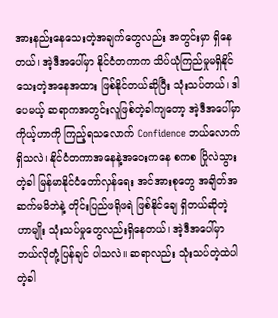အားနည်းနေသေးတဲ့အချက်တွေလည်း အတွင်းမှာ ရှိနေတယ်၊ အဲ့ဒီအပေါ်မှာ နိုင်ငံတကာက သိပ်ယုံကြည်မှုမရှိနိုင်သေးတဲ့အနေအထား ဖြစ်နိုင်တယ်ဆိုပြီး သုံးသပ်တယ်၊ ဒါပေမယ့် ဆရာကအတွင်းလူဖြစ်တဲ့ခါကျတော့ အဲ့ဒီအပေါ်မှာ ကိုယ့်ဟာကို ကြည့်ရသလောက် Confidence ဘယ်လောက်ရှိသလဲ၊ နိုင်ငံတကာအနေနဲ့အဝေးကနေ စကစ ပြိုလဲသွားတဲ့ခါ မြန်မာနိုင်ငံတော်လှန်ရေး အင်အားစုတွေ အချိတ်အဆက်မမိဘဲနဲ့ တိုင်းပြည်ဖရိုဖရဲ ဖြစ်နိုင်ချေ ရှိတယ်ဆိုတဲ့ဟာမျိုး သုံးသပ်မှုတွေလည်းရှိနေတယ်၊ အဲ့ဒီအပေါ်မှာ ဘယ်လိုတုံ့ပြန်ချင် ပါသလဲ။ ဆရာလည်း သုံးသပ်တဲ့ထဲပါတဲ့ခါ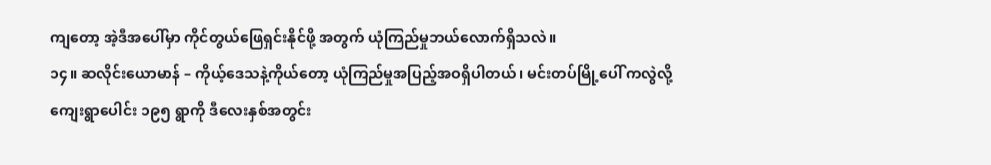ကျတော့ အဲ့ဒီအပေါ်မှာ ကိုင်တွယ်ဖြေရှင်းနိုင်ဖို့ အတွက် ယုံကြည်မှုဘယ်လောက်ရှိသလဲ။
၁၄။ ဆလိုင်းယောမာန် – ကိုယ့်ဒေသနဲ့ကိုယ်တော့ ယုံကြည်မှုအပြည့်အဝရှိပါတယ်၊ မင်းတပ်မြို့ပေါ် ကလွဲလို့ ကျေးရွာပေါင်း ၁၉၅ ရွာကို ဒီလေးနှစ်အတွင်း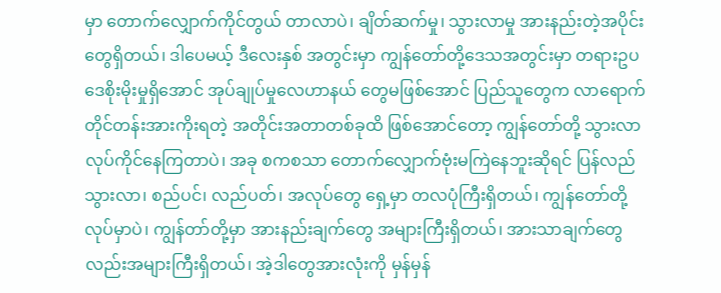မှာ တောက်လျှောက်ကိုင်တွယ် တာလာပဲ၊ ချိတ်ဆက်မှု၊ သွားလာမှု အားနည်းတဲ့အပိုင်းတွေရှိတယ်၊ ဒါပေမယ့် ဒီလေးနှစ် အတွင်းမှာ ကျွန်တော်တို့ဒေသအတွင်းမှာ တရားဥပဒေစိုးမိုးမှုရှိအောင် အုပ်ချုပ်မှုလေဟာနယ် တွေမဖြစ်အောင် ပြည်သူတွေက လာရောက်တိုင်တန်းအားကိုးရတဲ့ အတိုင်းအတာတစ်ခုထိ ဖြစ်အောင်တော့ ကျွန်တော်တို့ သွားလာလုပ်ကိုင်နေကြတာပဲ၊ အခု စကစသာ တောက်လျှောက်ဗုံးမကြဲနေဘူးဆိုရင် ပြန်လည်သွားလာ၊ စည်ပင်၊ လည်ပတ်၊ အလုပ်တွေ ရှေ့မှာ တလပုံကြီးရှိတယ်၊ ကျွန်တော်တို့လုပ်မှာပဲ၊ ကျွန်တာ်တို့မှာ အားနည်းချက်တွေ အများကြီးရှိတယ်၊ အားသာချက်တွေလည်းအများကြီးရှိတယ်၊ အဲ့ဒါတွေအားလုံးကို မှန်မှန်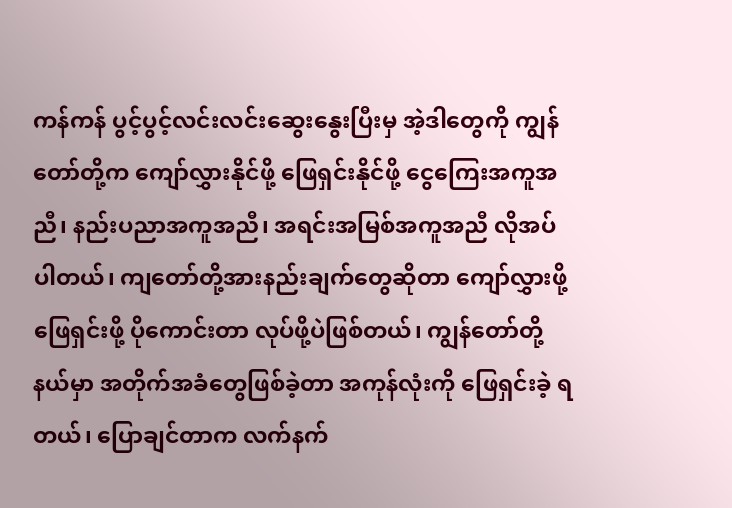ကန်ကန် ပွင့်ပွင့်လင်းလင်းဆွေးနွေးပြီးမှ အဲ့ဒါတွေကို ကျွန်တော်တို့က ကျော်လွှားနိုင်ဖို့ ဖြေရှင်းနိုင်ဖို့ ငွေကြေးအကူအညီ၊ နည်းပညာအကူအညီ၊ အရင်းအမြစ်အကူအညီ လိုအပ်ပါတယ်၊ ကျတော်တို့အားနည်းချက်တွေဆိုတာ ကျော်လွှားဖို့ ဖြေရှင်းဖို့ ပိုကောင်းတာ လုပ်ဖို့ပဲဖြစ်တယ်၊ ကျွန်တော်တို့နယ်မှာ အတိုက်အခံတွေဖြစ်ခဲ့တာ အကုန်လုံးကို ဖြေရှင်းခဲ့ ရတယ်၊ ပြောချင်တာက လက်နက်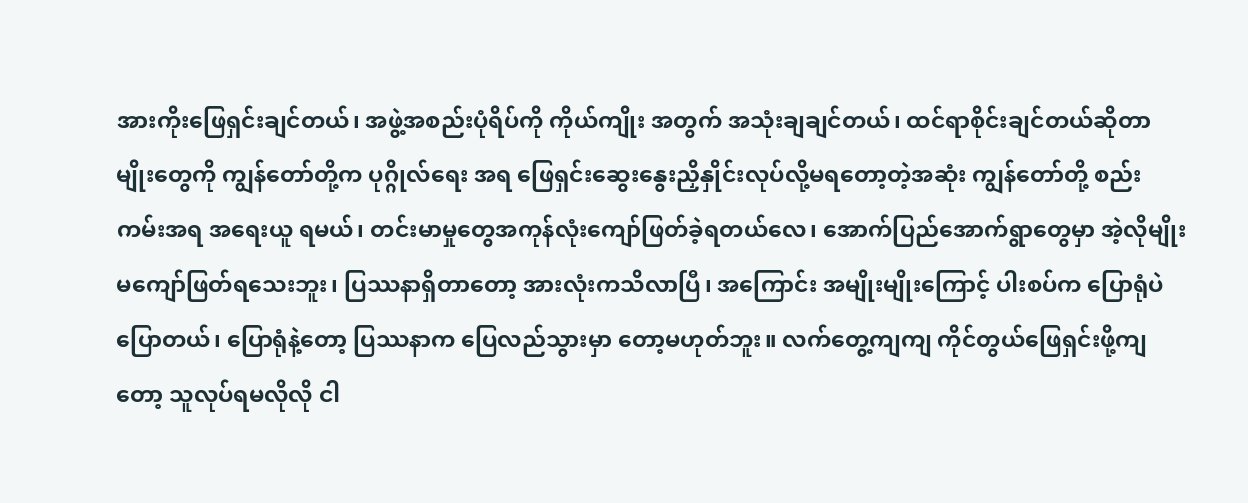အားကိုးဖြေရှင်းချင်တယ်၊ အဖွဲ့အစည်းပုံရိပ်ကို ကိုယ်ကျိုး အတွက် အသုံးချချင်တယ်၊ ထင်ရာစိုင်းချင်တယ်ဆိုတာမျိုးတွေကို ကျွန်တော်တို့က ပုဂ္ဂိုလ်ရေး အရ ဖြေရှင်းဆွေးနွေးညှိနှိုင်းလုပ်လို့မရတော့တဲ့အဆုံး ကျွန်တော်တို့ စည်းကမ်းအရ အရေးယူ ရမယ်၊ တင်းမာမှုတွေအကုန်လုံးကျော်ဖြတ်ခဲ့ရတယ်လေ၊ အောက်ပြည်အောက်ရွာတွေမှာ အဲ့လိုမျိုးမကျော်ဖြတ်ရသေးဘူး၊ ပြဿနာရှိတာတော့ အားလုံးကသိလာပြီ၊ အကြောင်း အမျိုးမျိုးကြောင့် ပါးစပ်က ပြောရုံပဲပြောတယ်၊ ပြောရုံနဲ့တော့ ပြဿနာက ပြေလည်သွားမှာ တော့မဟုတ်ဘူး။ လက်တွေ့ကျကျ ကိုင်တွယ်ဖြေရှင်းဖို့ကျတော့ သူလုပ်ရမလိုလို ငါ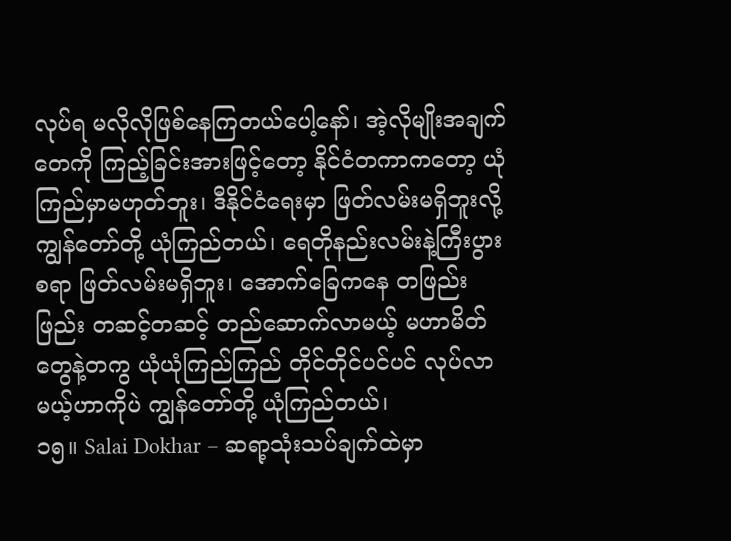လုပ်ရ မလိုလိုဖြစ်နေကြတယ်ပေါ့နော်၊ အဲ့လိုမျိုးအချက်တေကို ကြည့်ခြင်းအားဖြင့်တော့ နိုင်ငံတကာကတော့ ယုံကြည်မှာမဟုတ်ဘူး၊ ဒီနိုင်ငံရေးမှာ ဖြတ်လမ်းမရှိဘူးလို့ ကျွန်တော်တို့ ယုံကြည်တယ်၊ ရေတိုနည်းလမ်းနဲ့ကြီးပွားစရာ ဖြတ်လမ်းမရှိဘူး၊ အောက်ခြေကနေ တဖြည်းဖြည်း တဆင့်တဆင့် တည်ဆောက်လာမယ့် မဟာမိတ်တွေနဲ့တကွ ယုံယုံကြည်ကြည် တိုင်တိုင်ပင်ပင် လုပ်လာမယ့်ဟာကိုပဲ ကျွန်တော်တို့ ယုံကြည်တယ်၊
၁၅။ Salai Dokhar – ဆရာ့သုံးသပ်ချက်ထဲမှာ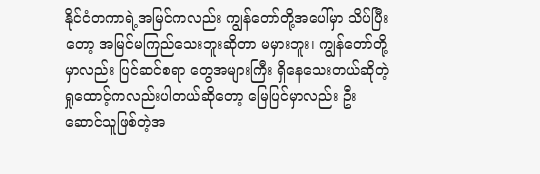နိုင်ငံတကာရဲ့အမြင်ကလည်း ကျွန်တော်တို့အပေါ်မှာ သိပ်ပြီးတော့ အမြင်မကြည်သေးဘူးဆိုတာ မမှားဘူး၊ ကျွန်တော်တို့မှာလည်း ပြင်ဆင်စရာ တွေအများကြီး ရှိနေသေးတယ်ဆိုတဲ့ ရှုထောင့်ကလည်းပါတယ်ဆိုတော့ မြေပြင်မှာလည်း ဦးဆောင်သူဖြစ်တဲ့အ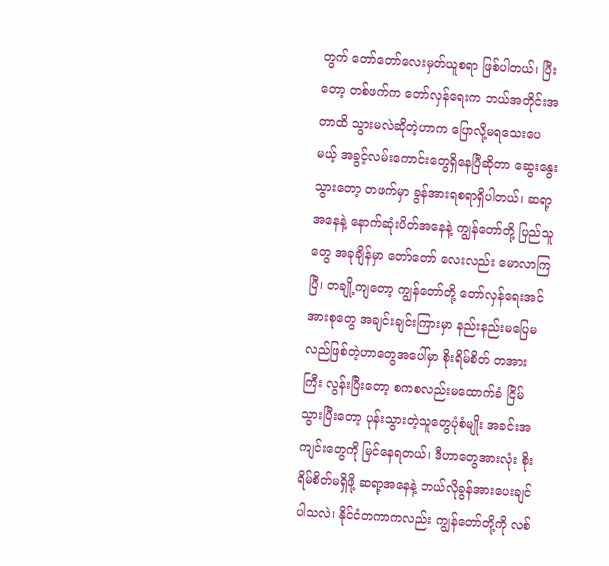တွက် တော်တော်လေးမှတ်ယူစရာ ဖြစ်ပါတယ်၊ ပြီးတော့ တစ်ဖက်က တော်လှန်ရေးက ဘယ်အတိုင်းအတာထိ သွားမလဲဆိုတဲ့ဟာက ပြောလို့မရသေးပေမယ့် အခွင့်လမ်းကောင်းတွေရှိနေပြီဆိုတာ ဆွေးနွေးသွားတော့ တဖက်မှာ ခွန်အားရစရာရှိပါတယ်၊ ဆရာ့အနေနဲ့ နောက်ဆုံးပိတ်အနေနဲ့ ကျွန်တော်တို့ ပြည်သူတွေ အခုချိန်မှာ တော်တော် လေးလည်း မောလာကြပြီ၊ တချို့ကျတော့ ကျွန်တော်တို့ တော်လှန်ရေးအင်အားစုတွေ အချင်းချင်းကြားမှာ နည်းနည်းမပြေမလည်ဖြစ်တဲ့ဟာတွေအပေါ်မှာ စိုးရိမ်စိတ် တအားကြီး လွန်းပြီးတော့ စကစလည်းမထောက်ခံ ငြိမ်သွားပြီးတော့ ပုန်းသွားတဲ့သူတွေပုံစံမျိုး အခင်းအကျင်းတွေကို မြင်နေရတယ်၊ ဒီဟာတွေအားလုံး စိုးရိမ်စိတ်မရှိဖို့ ဆရာ့အနေနဲ့ ဘယ်လိုခွန်အားပေးချင်ပါသလဲ၊ နိုင်ငံတကာကလည်း ကျွန်တော်တို့ကို လစ်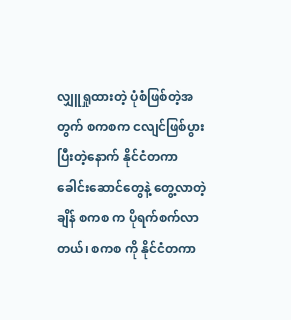လျှူရှုထားတဲ့ ပုံစံဖြစ်တဲ့အတွက် စကစက ငလျင်ဖြစ်ပွားပြီးတဲ့နောက် နိုင်ငံတကာခေါင်းဆောင်တွေနဲ့ တွေ့လာတဲ့ချိန် စကစ က ပိုရက်စက်လာတယ်၊ စကစ ကို နိုင်ငံတကာ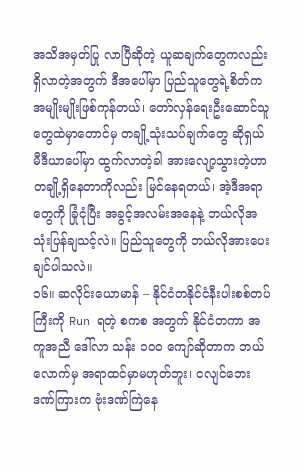အသိအမှတ်ပြု လာပြီဆိုတဲ့ ယူဆချက်တွေကလည်း ရှိလာတဲ့အတွက် ဒီအပေါ်မှာ ပြည်သူတွေရဲ့စိတ်က အမျိုးမျိုးဖြစ်ကုန်တယ်၊ တော်လှန်ရေးဦးဆောင်သူတွေထဲမှာတောင်မှ တချို့သုံးသပ်ချက်တွေ ဆိုရှယ်မီဒီယာပေါ်မှာ ထွက်လာတဲ့ခါ အားလျော့သွားတဲ့ဟာ တချို့ရှိနေတာကိုလည်း မြင်နေရတယ်၊ အဲ့ဒီအရာတွေကို ခြုံငုံပြီး အခွင့်အလမ်းအနေနဲ့ ဘယ်လိုအသုံးပြန်ချသင့်လဲ။ ပြည်သူတွေကို ဘယ်လိုအားပေးချင်ပါသလဲ။
၁၆။ ဆလိုင်းယောမာန် – နိုင်ငံတနိုင်ငံနီးပါးစစ်တပ်ကြီးကို Run ရတဲ့ စကစ အတွက် နိုင်ငံတကာ အကူအညီ ဒေါ်လာ သန်း ၁၀၀ ကျော်ဆိုတာက ဘယ်လောက်မှ အရာထင်မှာမဟုတ်ဘူး၊ ငလျင်ဘေးဒဏ်ကြားက ဗုံးဒဏ်ကြဲနေ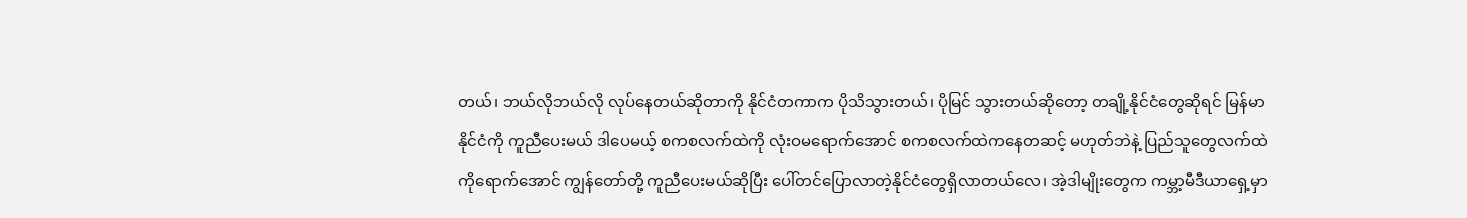တယ်၊ ဘယ်လိုဘယ်လို လုပ်နေတယ်ဆိုတာကို နိုင်ငံတကာက ပိုသိသွားတယ်၊ ပိုမြင် သွားတယ်ဆိုတော့ တချို့နိုင်ငံတွေဆိုရင် မြန်မာနိုင်ငံကို ကူညီပေးမယ် ဒါပေမယ့် စကစလက်ထဲကို လုံးဝမရောက်အောင် စကစလက်ထဲကနေတဆင့် မဟုတ်ဘဲနဲ့ ပြည်သူတွေလက်ထဲကိုရောက်အောင် ကျွန်တော်တို့ ကူညီပေးမယ်ဆိုပြီး ပေါ်တင်ပြောလာတဲ့နိုင်ငံတွေရှိလာတယ်လေ၊ အဲ့ဒါမျိုးတွေက ကမ္ဘာ့မီဒီယာရှေ့မှာ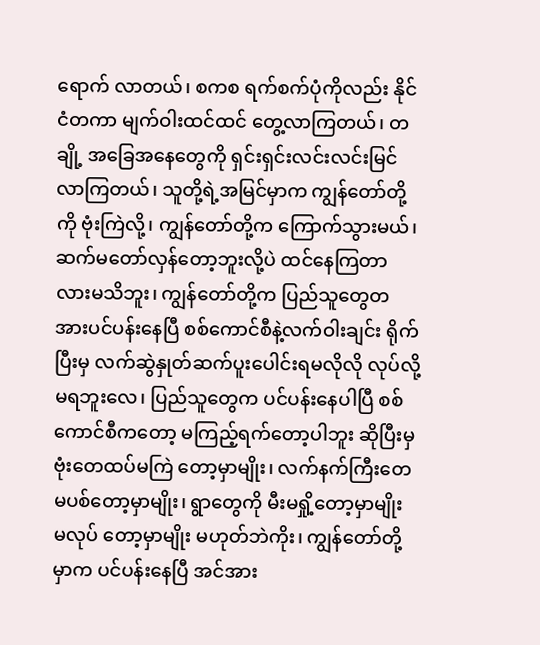ရောက် လာတယ်၊ စကစ ရက်စက်ပုံကိုလည်း နိုင်ငံတကာ မျက်ဝါးထင်ထင် တွေ့လာကြတယ်၊ တချို့ အခြေအနေတွေကို ရှင်းရှင်းလင်းလင်းမြင်လာကြတယ်၊ သူတို့ရဲ့အမြင်မှာက ကျွန်တော်တို့ကို ဗုံးကြဲလို့၊ ကျွန်တော်တို့က ကြောက်သွားမယ်၊ ဆက်မတော်လှန်တော့ဘူးလို့ပဲ ထင်နေကြတာ လားမသိဘူး၊ ကျွန်တော်တို့က ပြည်သူတွေတအားပင်ပန်းနေပြီ စစ်ကောင်စီနဲ့လက်ဝါးချင်း ရိုက်ပြီးမှ လက်ဆွဲနှုတ်ဆက်ပူးပေါင်းရမလိုလို လုပ်လို့မရဘူးလေ၊ ပြည်သူတွေက ပင်ပန်းနေပါပြီ စစ်ကောင်စီကတော့ မကြည့်ရက်တော့ပါဘူး ဆိုပြီးမှ ဗုံးတေထပ်မကြဲ တော့မှာမျိုး၊ လက်နက်ကြီးတေ မပစ်တော့မှာမျိုး၊ ရွာတွေကို မီးမရှို့တော့မှာမျိုး မလုပ် တော့မှာမျိုး မဟုတ်ဘဲကိုး၊ ကျွန်တော်တို့မှာက ပင်ပန်းနေပြီ အင်အား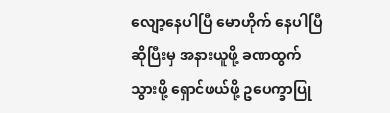လျော့နေပါပြီ မောဟိုက် နေပါပြီဆိုပြီးမှ အနားယူဖို့ ခဏထွက်သွားဖို့ ရှောင်ဖယ်ဖို့ ဥပေက္ခာပြု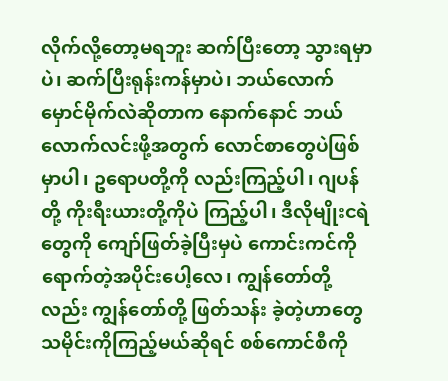လိုက်လို့တော့မရဘူး ဆက်ပြီးတော့ သွားရမှာပဲ၊ ဆက်ပြီးရုန်းကန်မှာပဲ၊ ဘယ်လောက်မှောင်မိုက်လဲဆိုတာက နောက်နောင် ဘယ်လောက်လင်းဖို့အတွက် လောင်စာတွေပဲဖြစ်မှာပါ၊ ဥရောပတို့ကို လည်းကြည့်ပါ၊ ဂျပန်တို့ ကိုးရီးယားတို့ကိုပဲ ကြည့်ပါ၊ ဒီလိုမျိုးငရဲတွေကို ကျော်ဖြတ်ခဲ့ပြီးမှပဲ ကောင်းကင်ကို ရောက်တဲ့အပိုင်းပေါ့လေ၊ ကျွန်တော်တို့လည်း ကျွန်တော်တို့ ဖြတ်သန်း ခဲ့တဲ့ဟာတွေ သမိုင်းကိုကြည့်မယ်ဆိုရင် စစ်ကောင်စီကို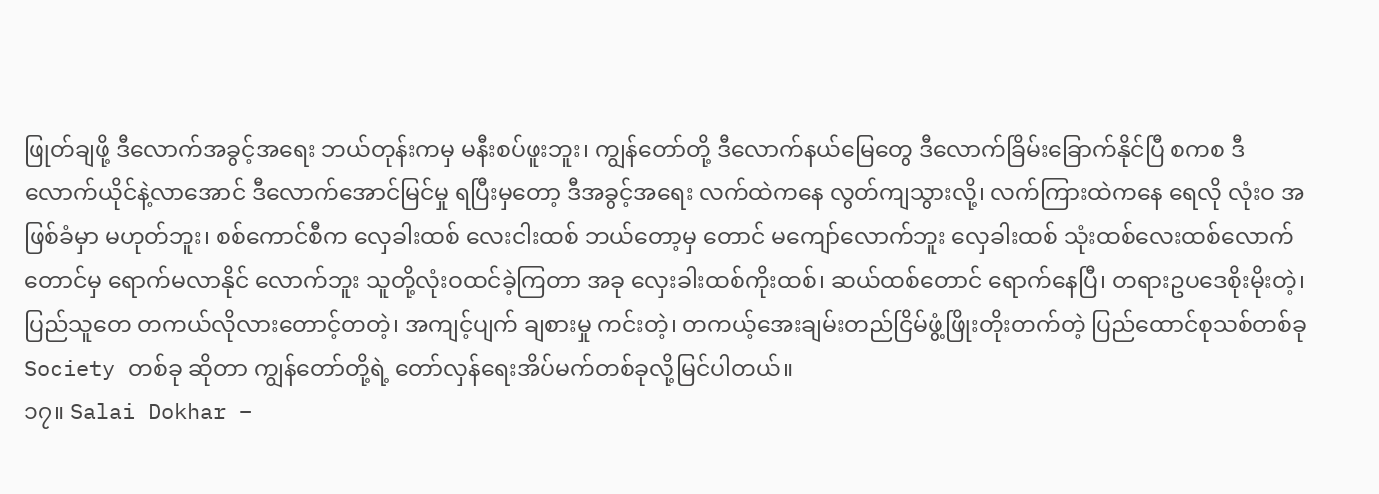ဖြုတ်ချဖို့ ဒီလောက်အခွင့်အရေး ဘယ်တုန်းကမှ မနီးစပ်ဖူးဘူး၊ ကျွန်တော်တို့ ဒီလောက်နယ်မြေတွေ ဒီလောက်ခြိမ်းခြောက်နိုင်ပြီ စကစ ဒီလောက်ယိုင်နဲ့လာအောင် ဒီလောက်အောင်မြင်မှု ရပြီးမှတော့ ဒီအခွင့်အရေး လက်ထဲကနေ လွတ်ကျသွားလို့၊ လက်ကြားထဲကနေ ရေလို လုံးဝ အဖြစ်ခံမှာ မဟုတ်ဘူး၊ စစ်ကောင်စီက လှေခါးထစ် လေးငါးထစ် ဘယ်တော့မှ တောင် မကျော်လောက်ဘူး လှေခါးထစ် သုံးထစ်လေးထစ်လောက်တောင်မှ ရောက်မလာနိုင် လောက်ဘူး သူတို့လုံးဝထင်ခဲ့ကြတာ အခု လှေးခါးထစ်ကိုးထစ်၊ ဆယ်ထစ်တောင် ရောက်နေပြီ၊ တရားဥပဒေစိုးမိုးတဲ့၊ ပြည်သူတေ တကယ်လိုလားတောင့်တတဲ့၊ အကျင့်ပျက် ချစားမှု ကင်းတဲ့၊ တကယ့်အေးချမ်းတည်ငြိမ်ဖွံ့ဖြိုးတိုးတက်တဲ့ ပြည်ထောင်စုသစ်တစ်ခု Society တစ်ခု ဆိုတာ ကျွန်တော်တို့ရဲ့ တော်လှန်ရေးအိပ်မက်တစ်ခုလို့မြင်ပါတယ်။
၁၇။ Salai Dokhar –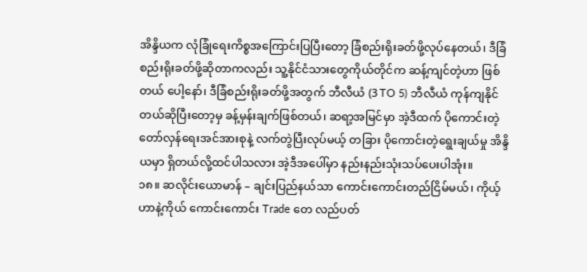အိန္ဒိယက လုံခြုံရေးကိစ္စအကြောင်းပြပြီးတော့ ခြံစည်းရိုးခတ်ဖို့လုပ်နေတယ်၊ ဒီခြံစည်းရိုးခတ်ဖို့ဆိုတာကလည်း သူ့နိုင်ငံသားတွေကိုယ်တိုင်က ဆန့်ကျင်တဲ့ဟာ ဖြစ်တယ် ပေါ့နော်၊ ဒီခြံစည်းရိုးခတ်ဖို့အတွက် ဘီလီယံ (3 TO 5) ဘီလီယံ ကုန်ကျနိုင်တယ်ဆိုပြီးတော့မှ ခန့်မှန်းချက်ဖြစ်တယ်၊ ဆရာ့အမြင်မှာ အဲ့ဒီထက် ပိုကောင်းတဲ့ တော်လှန်ရေးအင်အားစုနဲ့ လက်တွဲပြီးလုပ်မယ့် တခြား ပိုကောင်းတဲ့ရွေးချယ်မှု အိန္ဒိယမှာ ရှိတယ်လို့ထင်ပါသလား အဲ့ဒီအပေါ်မှာ နည်းနည်းသုံးသပ်ပေးပါအုံး။
၁၈။ ဆလိုင်းယောမာန် – ချင်းပြည်နယ်သာ ကောင်းကောင်းတည်ငြိမ်မယ်၊ ကိုယ့်ဟာနဲ့ကိုယ် ကောင်းကောင်း Trade တေ လည်ပတ်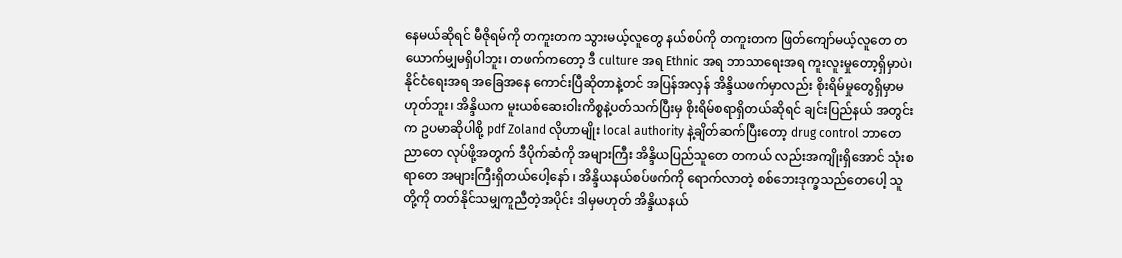နေမယ်ဆိုရင် မီဇိုရမ်ကို တကူးတက သွားမယ့်လူတွေ နယ်စပ်ကို တကူးတက ဖြတ်ကျော်မယ့်လူတေ တယောက်မျှမရှိပါဘူး၊ တဖက်ကတော့ ဒီ culture အရ Ethnic အရ ဘာသာရေးအရ ကူးလူးမှုတော့ရှိမှာပဲ၊ နိုင်ငံရေးအရ အခြေအနေ ကောင်းပြီဆိုတာနဲ့တင် အပြန်အလှန် အိန္ဒိယဖက်မှာလည်း စိုးရိမ်မှုတွေရှိမှာမဟုတ်ဘူး၊ အိန္ဒိယက မူးယစ်ဆေးဝါးကိစ္စနဲ့ပတ်သက်ပြီးမှ စိုးရိမ်စရာရှိတယ်ဆိုရင် ချင်းပြည်နယ် အတွင်းက ဥပမာဆိုပါစို့ pdf Zoland လိုဟာမျိုး local authority နဲ့ချိတ်ဆက်ပြီးတော့ drug control ဘာတေညာတေ လုပ်ဖို့အတွက် ဒီပိုက်ဆံကို အများကြီး အိန္ဒိယပြည်သူတေ တကယ် လည်းအကျိုးရှိအောင် သုံးစရာတေ အများကြီးရှိတယ်ပေါ့နော် ၊ အိန္ဒိယနယ်စပ်ဖက်ကို ရောက်လာတဲ့ စစ်ဘေးဒုက္ခသည်တေပေါ့ သူတို့ကို တတ်နိုင်သမျှကူညီတဲ့အပိုင်း ဒါမှမဟုတ် အိန္ဒိယနယ်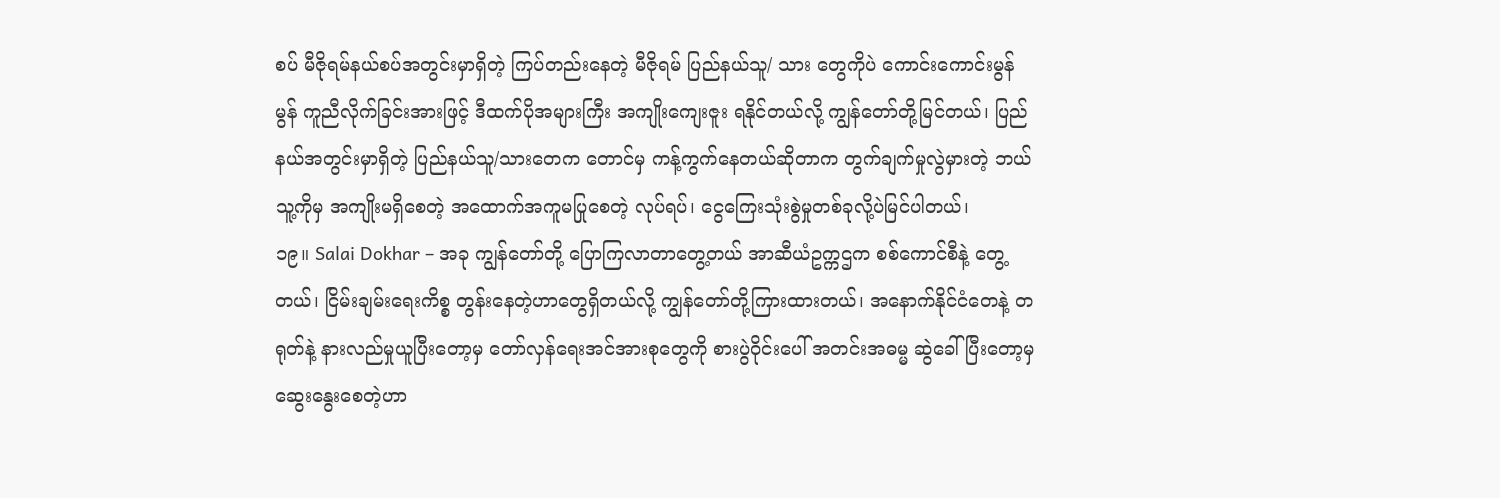စပ် မီဇိုရမ်နယ်စပ်အတွင်းမှာရှိတဲ့ ကြပ်တည်းနေတဲ့ မီဇိုရမ် ပြည်နယ်သူ/ သား တွေကိုပဲ ကောင်းကောင်းမွန်မွန် ကူညီလိုက်ခြင်းအားဖြင့် ဒီထက်ပိုအများကြီး အကျိုးကျေးဇူး ရနိုင်တယ်လို့ ကျွန်တော်တို့မြင်တယ်၊ ပြည်နယ်အတွင်းမှာရှိတဲ့ ပြည်နယ်သူ/သားတေက တောင်မှ ကန့်ကွက်နေတယ်ဆိုတာက တွက်ချက်မှုလွဲမှားတဲ့ ဘယ်သူ့ကိုမှ အကျိုးမရှိစေတဲ့ အထောက်အကူမပြုစေတဲ့ လုပ်ရပ်၊ ငွေကြေးသုံးစွဲမှုတစ်ခုလို့ပဲမြင်ပါတယ်၊
၁၉။ Salai Dokhar – အခု ကျွန်တော်တို့ ပြောကြလာတာတွေ့တယ် အာဆီယံဥက္ကဌက စစ်ကောင်စီနဲ့ တွေ့တယ်၊ ငြိမ်းချမ်းရေးကိစ္စ တွန်းနေတဲ့ဟာတွေရှိတယ်လို့ ကျွန်တော်တို့ကြားထားတယ်၊ အနောက်နိုင်ငံတေနဲ့ တရုတ်နဲ့ နားလည်မှုယူပြီးတော့မှ တော်လှန်ရေးအင်အားစုတွေကို စားပွဲဝိုင်းပေါ် အတင်းအဓမ္မ ဆွဲခေါ်ပြီးတော့မှ ဆွေးနွေးစေတဲ့ဟာ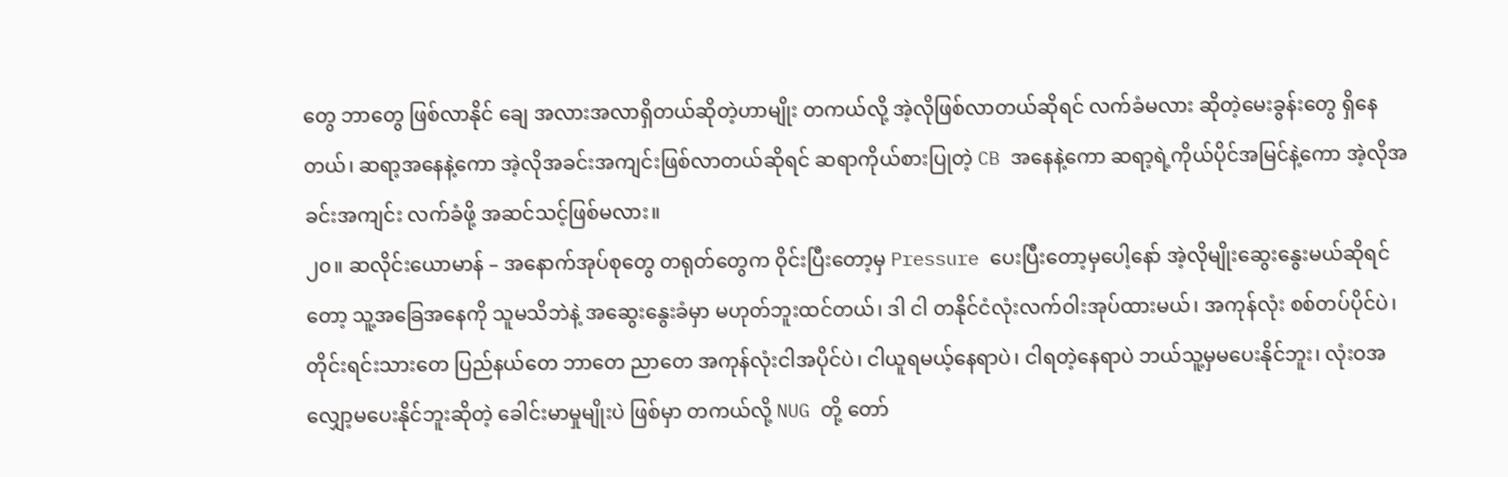တွေ ဘာတွေ ဖြစ်လာနိုင် ချေ အလားအလာရှိတယ်ဆိုတဲ့ဟာမျိုး တကယ်လို့ အဲ့လိုဖြစ်လာတယ်ဆိုရင် လက်ခံမလား ဆိုတဲ့မေးခွန်းတွေ ရှိနေတယ်၊ ဆရာ့အနေနဲ့ကော အဲ့လိုအခင်းအကျင်းဖြစ်လာတယ်ဆိုရင် ဆရာကိုယ်စားပြုတဲ့ CB အနေနဲ့ကော ဆရာ့ရဲ့ကိုယ်ပိုင်အမြင်နဲ့ကော အဲ့လိုအခင်းအကျင်း လက်ခံဖို့ အဆင်သင့်ဖြစ်မလား။
၂၀။ ဆလိုင်းယောမာန် – အနောက်အုပ်စုတွေ တရုတ်တွေက ဝိုင်းပြီးတော့မှ Pressure ပေးပြီးတော့မှပေါ့နော် အဲ့လိုမျိုးဆွေးနွေးမယ်ဆိုရင်တော့ သူ့အခြေအနေကို သူမသိဘဲနဲ့ အဆွေးနွေးခံမှာ မဟုတ်ဘူးထင်တယ်၊ ဒါ ငါ တနိုင်ငံလုံးလက်ဝါးအုပ်ထားမယ်၊ အကုန်လုံး စစ်တပ်ပိုင်ပဲ၊ တိုင်းရင်းသားတေ ပြည်နယ်တေ ဘာတေ ညာတေ အကုန်လုံးငါအပိုင်ပဲ၊ ငါယူရမယ့်နေရာပဲ၊ ငါရတဲ့နေရာပဲ ဘယ်သူ့မှမပေးနိုင်ဘူး၊ လုံးဝအလျှော့မပေးနိုင်ဘူးဆိုတဲ့ ခေါင်းမာမှုမျိုးပဲ ဖြစ်မှာ တကယ်လို့ NUG တို့ တော်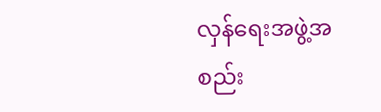လှန်ရေးအဖွဲ့အစည်း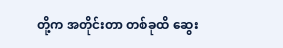တို့က အတိုင်းတာ တစ်ခုထိ ဆွေး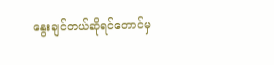နွေးချင်တယ်ဆိုရင်တောင်မှ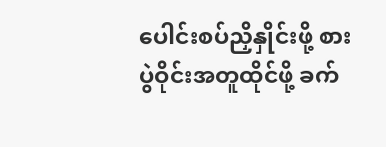ပေါင်းစပ်ညှိနှိုင်းဖို့ စားပွဲဝိုင်းအတူထိုင်ဖို့ ခက်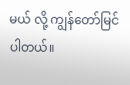မယ် လို့ ကျွန်တော်မြင်ပါတယ်။